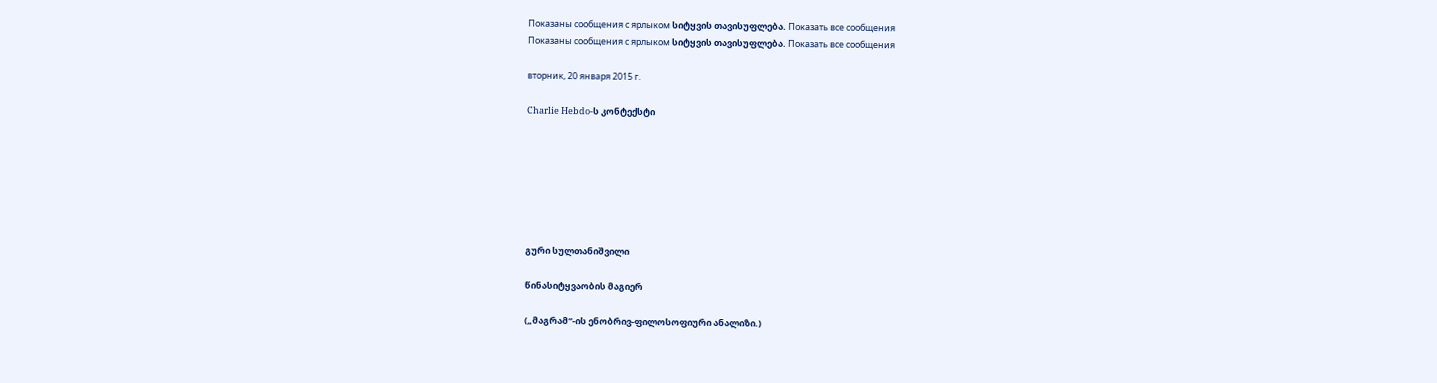Показаны сообщения с ярлыком სიტყვის თავისუფლება. Показать все сообщения
Показаны сообщения с ярлыком სიტყვის თავისუფლება. Показать все сообщения

вторник, 20 января 2015 г.

Charlie Hebdo-ს კონტექსტი







გური სულთანიშვილი

წინასიტყვაობის მაგიერ

(„მაგრამ“-ის ენობრივ-ფილოსოფიური ანალიზი.)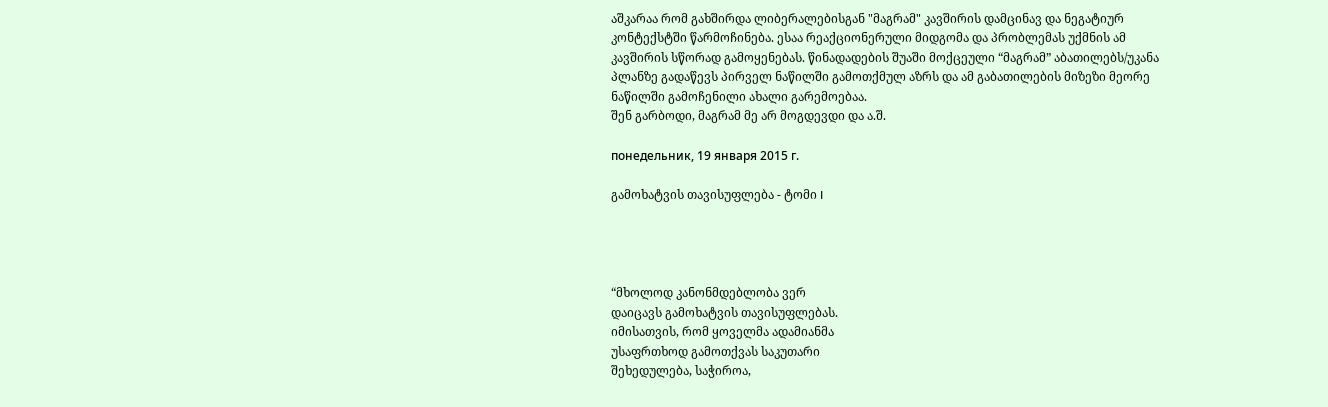აშკარაა რომ გახშირდა ლიბერალებისგან "მაგრამ" კავშირის დამცინავ და ნეგატიურ კონტექსტში წარმოჩინება. ესაა რეაქციონერული მიდგომა და პრობლემას უქმნის ამ კავშირის სწორად გამოყენებას. წინადადების შუაში მოქცეული “მაგრამ” აბათილებს/უკანა პლანზე გადაწევს პირველ ნაწილში გამოთქმულ აზრს და ამ გაბათილების მიზეზი მეორე ნაწილში გამოჩენილი ახალი გარემოებაა.
შენ გარბოდი, მაგრამ მე არ მოგდევდი და ა.შ.

понедельник, 19 января 2015 г.

გამოხატვის თავისუფლება - ტომი I




“მხოლოდ კანონმდებლობა ვერ
დაიცავს გამოხატვის თავისუფლებას.
იმისათვის, რომ ყოველმა ადამიანმა
უსაფრთხოდ გამოთქვას საკუთარი
შეხედულება, საჭიროა,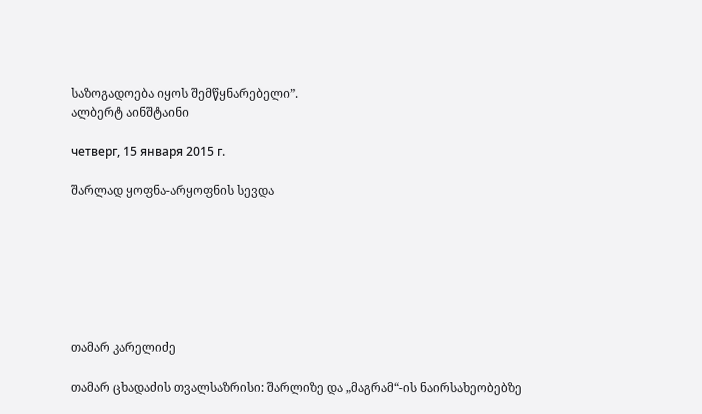საზოგადოება იყოს შემწყნარებელი”.
ალბერტ აინშტაინი

четверг, 15 января 2015 г.

შარლად ყოფნა-არყოფნის სევდა







თამარ კარელიძე

თამარ ცხადაძის თვალსაზრისი: შარლიზე და „მაგრამ“-ის ნაირსახეობებზე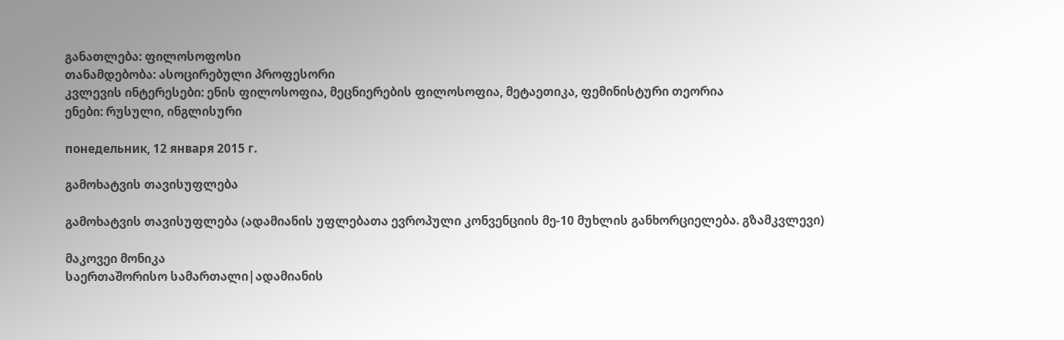განათლება: ფილოსოფოსი
თანამდებობა: ასოცირებული პროფესორი
კვლევის ინტერესები: ენის ფილოსოფია, მეცნიერების ფილოსოფია, მეტაეთიკა, ფემინისტური თეორია
ენები: რუსული, ინგლისური

понедельник, 12 января 2015 г.

გამოხატვის თავისუფლება

გამოხატვის თავისუფლება (ადამიანის უფლებათა ევროპული კონვენციის მე-10 მუხლის განხორციელება. გზამკვლევი)

მაკოვეი მონიკა
საერთაშორისო სამართალი|ადამიანის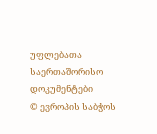უფლებათა საერთაშორისო დოკუმენტები
© ევროპის საბჭოს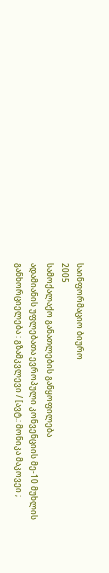საინფორმაციო ბიურო
2005
სამოქალაქო განათლების განყოფილება
ადამიანის უფლებათა ევროპული კონვენციის მე-10 მუხლის განხორციელება : გზამკვლევი / [ავტ.: მონიკა მაკოვეი ;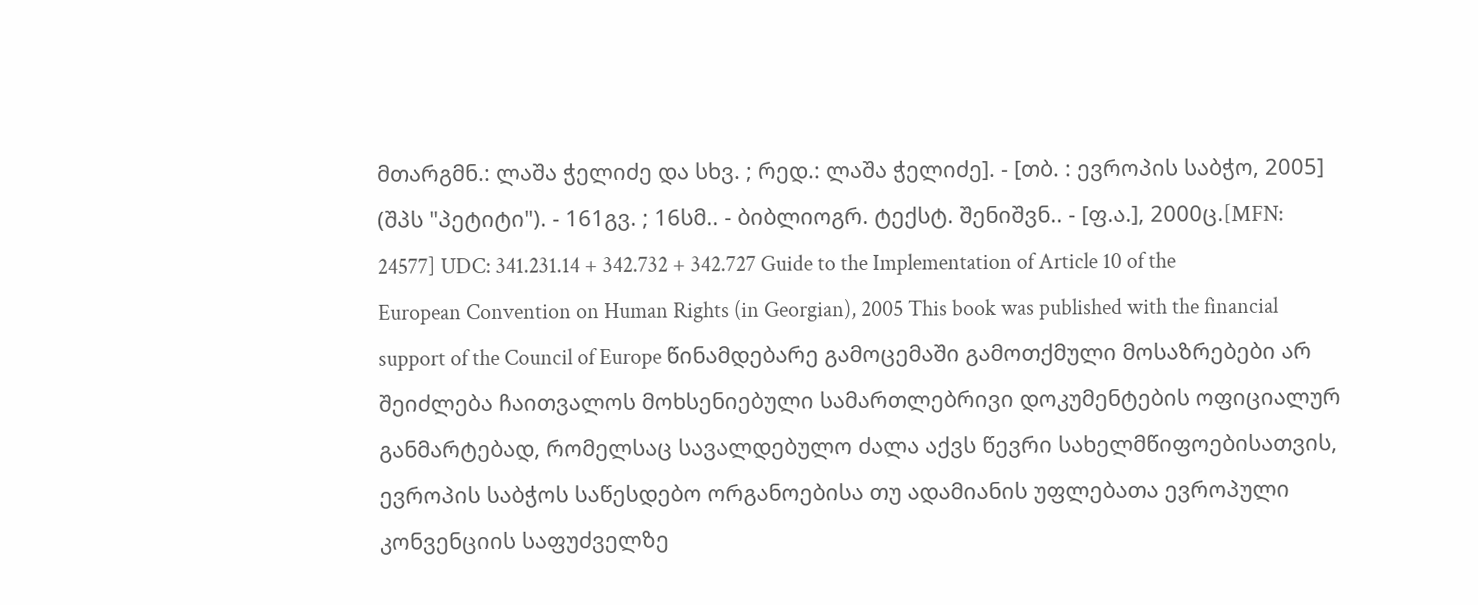მთარგმნ.: ლაშა ჭელიძე და სხვ. ; რედ.: ლაშა ჭელიძე]. - [თბ. : ევროპის საბჭო, 2005] (შპს "პეტიტი"). - 161გვ. ; 16სმ.. - ბიბლიოგრ. ტექსტ. შენიშვნ.. - [ფ.ა.], 2000ც.[MFN: 24577] UDC: 341.231.14 + 342.732 + 342.727 Guide to the Implementation of Article 10 of the European Convention on Human Rights (in Georgian), 2005 This book was published with the financial support of the Council of Europe წინამდებარე გამოცემაში გამოთქმული მოსაზრებები არ შეიძლება ჩაითვალოს მოხსენიებული სამართლებრივი დოკუმენტების ოფიციალურ განმარტებად, რომელსაც სავალდებულო ძალა აქვს წევრი სახელმწიფოებისათვის, ევროპის საბჭოს საწესდებო ორგანოებისა თუ ადამიანის უფლებათა ევროპული კონვენციის საფუძველზე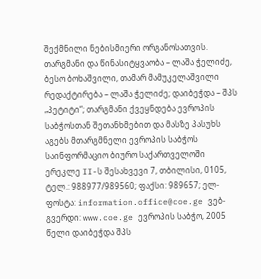შექმნილი ნებისმიერი ორგანოსათვის. თარგმანი და წინასიტყვაობა – ლაშა ჭელიძე, ბესო ბოხაშვილი, თამარ მამუკელაშვილი რედაქტირება – ლაშა ჭელიძე; დაიბეჭდა – შპს „პეტიტი“; თარგმანი ქვეყნდება ევროპის საბჭოსთან შეთანხმებით და მასზე პასუხს აგებს მთარგმნელი ევროპის საბჭოს საინფორმაციო ბიურო საქართველოში ერეკლე II-ს შესახვევი 7, თბილისი, 0105, ტელ.: 988977/989560; ფაქსი: 989657; ელ-ფოსტა: information.office@coe.ge ვებ-გვერდი: www.coe.ge ევროპის საბჭო, 2005 წელი დაიბეჭდა შპს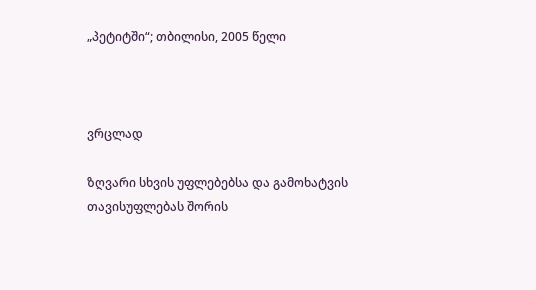„პეტიტში“; თბილისი, 2005 წელი



ვრცლად

ზღვარი სხვის უფლებებსა და გამოხატვის თავისუფლებას შორის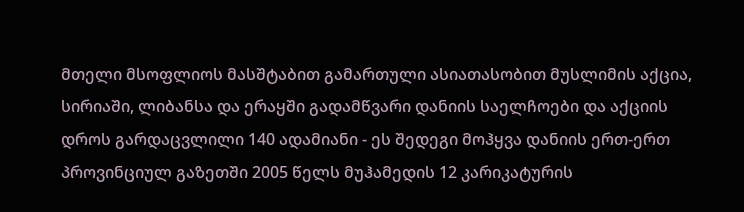მთელი მსოფლიოს მასშტაბით გამართული ასიათასობით მუსლიმის აქცია, სირიაში, ლიბანსა და ერაყში გადამწვარი დანიის საელჩოები და აქციის დროს გარდაცვლილი 140 ადამიანი - ეს შედეგი მოჰყვა დანიის ერთ-ერთ პროვინციულ გაზეთში 2005 წელს მუჰამედის 12 კარიკატურის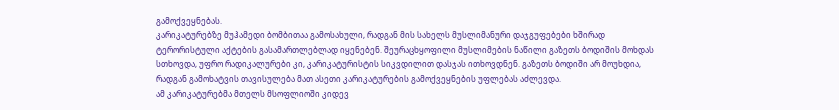გამოქვეყნებას.
კარიკატურებზე მუჰამედი ბომბითაა გამოსახული, რადგან მის სახელს მუსლიმანური დაჯგუფებები ხშირად ტერორისტული აქტების გასამართლებლად იყენებენ. შეურაცხყოფილი მუსლიმების ნაწილი გაზეთს ბოდიშის მოხდას სთხოვდა, უფრო რადიკალურები კი, კარიკატურისტის სიკვდილით დასჯას ითხოვდნენ. გაზეთს ბოდიში არ მოუხდია, რადგან გამოხატვის თავისულება მათ ასეთი კარიკატურების გამოქვეყნების უფლებას აძლევდა.
ამ კარიკატურებმა მთელს მსოფლიოში კიდევ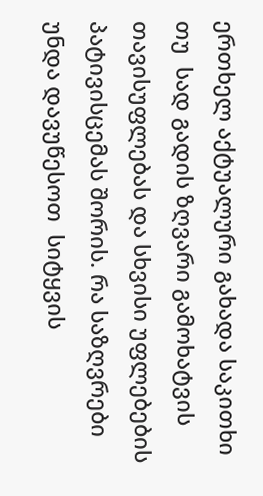ერთხელ აქტუალური გახადა საკითხი თუ  სად გადის ზღვარი გამოხატვის თავისუფლებას და სხვისი უფლებების პატივისცემას შორის. რა საზღვრები უნდა დავუწესოთ  სიტყვის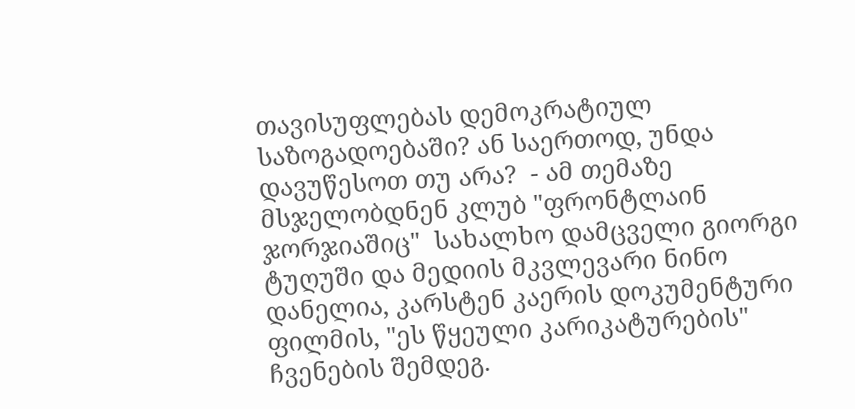თავისუფლებას დემოკრატიულ საზოგადოებაში? ან საერთოდ, უნდა დავუწესოთ თუ არა?  - ამ თემაზე მსჯელობდნენ კლუბ "ფრონტლაინ ჯორჯიაშიც"  სახალხო დამცველი გიორგი ტუღუში და მედიის მკვლევარი ნინო დანელია, კარსტენ კაერის დოკუმენტური ფილმის, "ეს წყეული კარიკატურების" ჩვენების შემდეგ.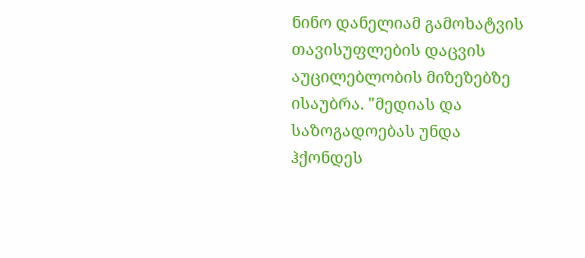ნინო დანელიამ გამოხატვის თავისუფლების დაცვის აუცილებლობის მიზეზებზე ისაუბრა. "მედიას და საზოგადოებას უნდა ჰქონდეს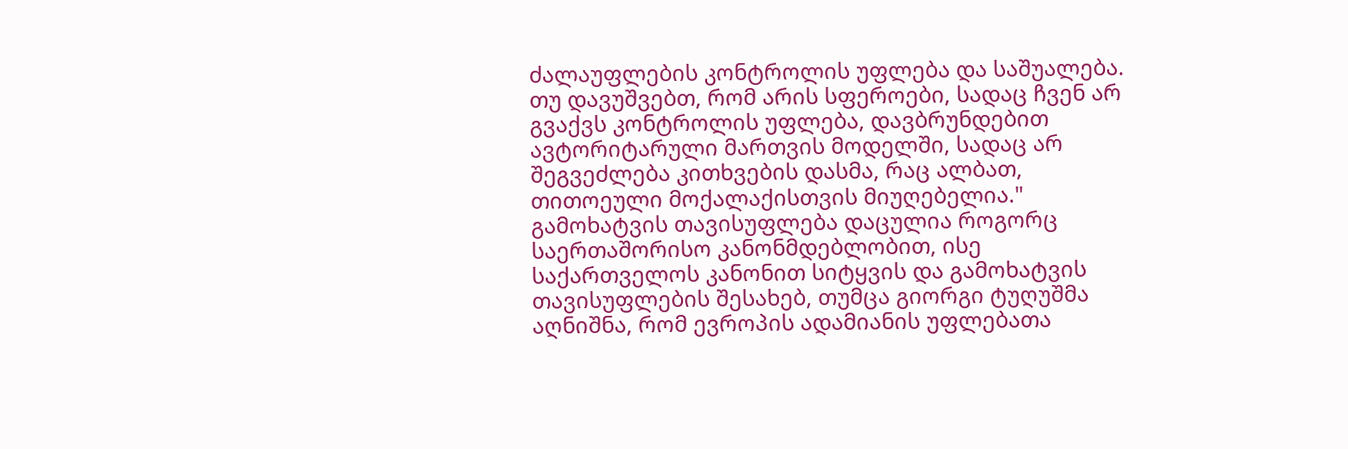ძალაუფლების კონტროლის უფლება და საშუალება. თუ დავუშვებთ, რომ არის სფეროები, სადაც ჩვენ არ გვაქვს კონტროლის უფლება, დავბრუნდებით ავტორიტარული მართვის მოდელში, სადაც არ შეგვეძლება კითხვების დასმა, რაც ალბათ, თითოეული მოქალაქისთვის მიუღებელია."
გამოხატვის თავისუფლება დაცულია როგორც საერთაშორისო კანონმდებლობით, ისე საქართველოს კანონით სიტყვის და გამოხატვის თავისუფლების შესახებ, თუმცა გიორგი ტუღუშმა აღნიშნა, რომ ევროპის ადამიანის უფლებათა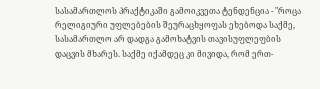სასამართლოს პრაქტიკაში გამოიკვეთა ტენდენცია - "როცა რელიგიური უფლებების შეურაცხყოფას ეხებოდა საქმე, სასამართლო არ დადგა გამოხატვის თავისუფლეფბის დაცვის მხარეს. საქმე იქამდეც კი მივიდა, რომ ერთ-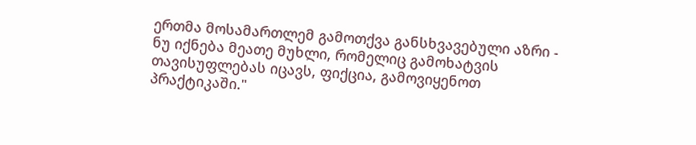ერთმა მოსამართლემ გამოთქვა განსხვავებული აზრი - ნუ იქნება მეათე მუხლი, რომელიც გამოხატვის თავისუფლებას იცავს, ფიქცია, გამოვიყენოთ პრაქტიკაში."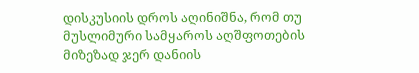დისკუსიის დროს აღინიშნა, რომ თუ მუსლიმური სამყაროს აღშფოთების მიზეზად ჯერ დანიის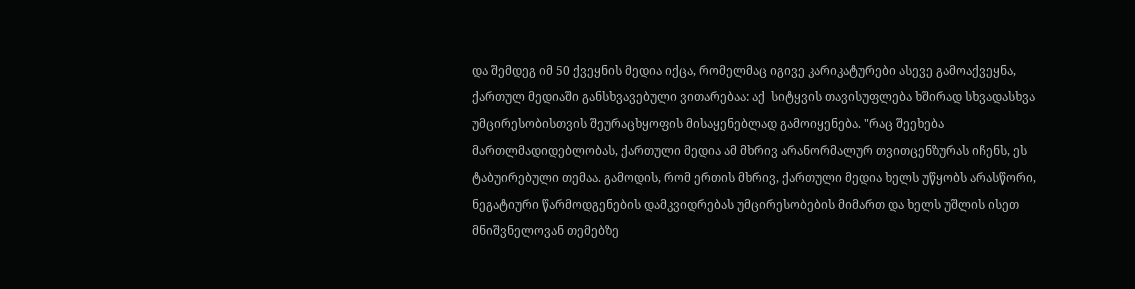და შემდეგ იმ 50 ქვეყნის მედია იქცა, რომელმაც იგივე კარიკატურები ასევე გამოაქვეყნა, ქართულ მედიაში განსხვავებული ვითარებაა: აქ  სიტყვის თავისუფლება ხშირად სხვადასხვა უმცირესობისთვის შეურაცხყოფის მისაყენებლად გამოიყენება. "რაც შეეხება მართლმადიდებლობას, ქართული მედია ამ მხრივ არანორმალურ თვითცენზურას იჩენს, ეს ტაბუირებული თემაა. გამოდის, რომ ერთის მხრივ, ქართული მედია ხელს უწყობს არასწორი, ნეგატიური წარმოდგენების დამკვიდრებას უმცირესობების მიმართ და ხელს უშლის ისეთ მნიშვნელოვან თემებზე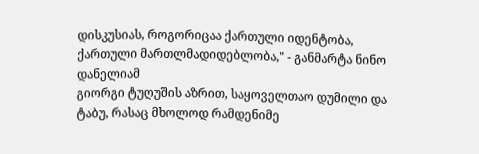დისკუსიას, როგორიცაა ქართული იდენტობა, ქართული მართლმადიდებლობა," - განმარტა ნინო დანელიამ
გიორგი ტუღუშის აზრით, საყოველთაო დუმილი და ტაბუ, რასაც მხოლოდ რამდენიმე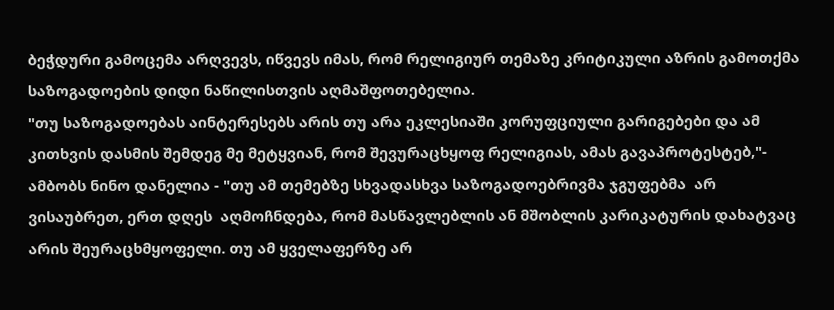ბეჭდური გამოცემა არღვევს, იწვევს იმას, რომ რელიგიურ თემაზე კრიტიკული აზრის გამოთქმა საზოგადოების დიდი ნაწილისთვის აღმაშფოთებელია.
"თუ საზოგადოებას აინტერესებს არის თუ არა ეკლესიაში კორუფციული გარიგებები და ამ კითხვის დასმის შემდეგ მე მეტყვიან, რომ შევურაცხყოფ რელიგიას, ამას გავაპროტესტებ,"- ამბობს ნინო დანელია - "თუ ამ თემებზე სხვადასხვა საზოგადოებრივმა ჯგუფებმა  არ ვისაუბრეთ, ერთ დღეს  აღმოჩნდება, რომ მასწავლებლის ან მშობლის კარიკატურის დახატვაც არის შეურაცხმყოფელი. თუ ამ ყველაფერზე არ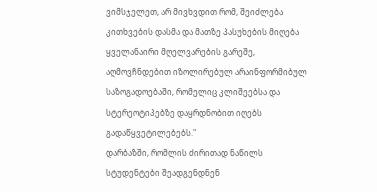ვიმსჯელეთ, არ მივხვდით რომ, შეიძლება კითხვების დასმა და მათზე პასუხების მიღება ყველანაირი მღელვარების გარეშე, აღმოვჩნდებით იზოლირებულ არაინფორმიბულ საზოგადოებაში, რომელიც კლიშეებსა და სტერეოტიპებზე დაყრდნობით იღებს გადაწყვეტილებებს."
დარბაზში, რომლის ძირითად ნაწილს სტუდენტები შეადგენდნენ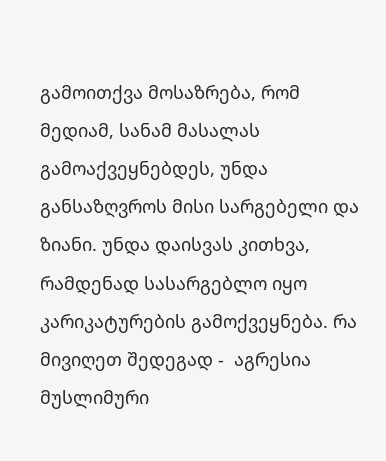გამოითქვა მოსაზრება, რომ მედიამ, სანამ მასალას გამოაქვეყნებდეს, უნდა განსაზღვროს მისი სარგებელი და ზიანი. უნდა დაისვას კითხვა, რამდენად სასარგებლო იყო კარიკატურების გამოქვეყნება. რა მივიღეთ შედეგად -  აგრესია მუსლიმური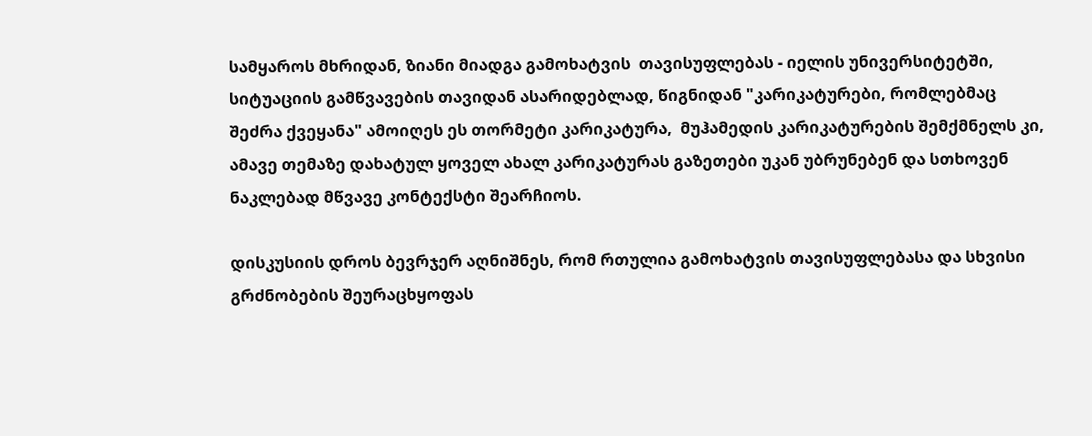სამყაროს მხრიდან, ზიანი მიადგა გამოხატვის  თავისუფლებას - იელის უნივერსიტეტში, სიტუაციის გამწვავების თავიდან ასარიდებლად, წიგნიდან "კარიკატურები, რომლებმაც შეძრა ქვეყანა" ამოიღეს ეს თორმეტი კარიკატურა,  მუჰამედის კარიკატურების შემქმნელს კი, ამავე თემაზე დახატულ ყოველ ახალ კარიკატურას გაზეთები უკან უბრუნებენ და სთხოვენ ნაკლებად მწვავე კონტექსტი შეარჩიოს.

დისკუსიის დროს ბევრჯერ აღნიშნეს, რომ რთულია გამოხატვის თავისუფლებასა და სხვისი გრძნობების შეურაცხყოფას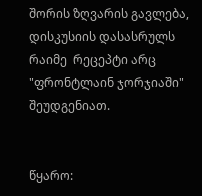შორის ზღვარის გავლება, დისკუსიის დასასრულს რაიმე  რეცეპტი არც "ფრონტლაინ ჯორჯიაში" შეუდგენიათ.


წყარო: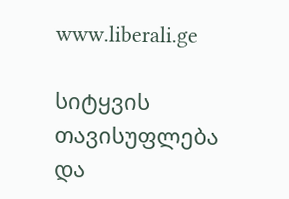www.liberali.ge

სიტყვის თავისუფლება და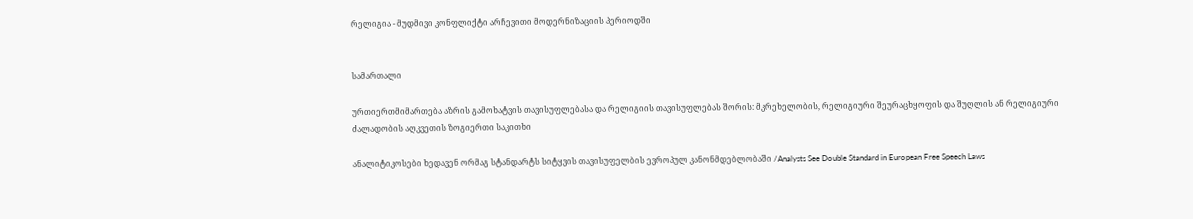რელიგია - მუდმივი კონფლიქტი არჩევითი მოდერნიზაციის პერიოდში


სამართალი

ურთიერთმიმართება აზრის გამოხატვის თავისუფლებასა და რელიგიის თავისუფლებას შორის: მკრეხელობის, რელიგიური შეურაცხყოფის და შუღლის ან რელიგიური ძალადობის აღკვეთის ზოგიერთი საკითხი

ანალიტიკოსები ხედავენ ორმაგ სტანდარტს სიტყვის თავისუფელბის ევროპულ კანონმდებლობაში /Analysts See Double Standard in European Free Speech Laws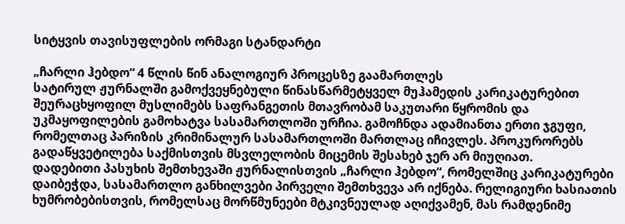სიტყვის თავისუფლების ორმაგი სტანდარტი

„ჩარლი ჰებდო“ 4 წლის წინ ანალოგიურ პროცესზე გაამართლეს
სატირულ ჟურნალში გამოქვეყნებული წინასწარმეტყველ მუჰამედის კარიკატურებით შეურაცხყოფილ მუსლიმებს საფრანგეთის მთავრობამ საკუთარი წყრომის და უკმაყოფილების გამოხატვა სასამართლოში ურჩია. გამოჩნდა ადამიანთა ერთი ჯგუფი, რომელთაც პარიზის კრიმინალურ სასამართლოში მართლაც იჩივლეს. პროკურორებს გადაწყვეტილება საქმისთვის მსვლელობის მიცემის შესახებ ჯერ არ მიუღიათ.
დადებითი პასუხის შემთხევაში ჟურნალისთვის „ჩარლი ჰებდო“, რომელშიც კარიკატურები დაიბეჭდა, სასამართლო განხილვები პირველი შემთხვევა არ იქნება. რელიგიური ხასიათის ხუმრობებისთვის, რომელსაც მორწმუნეები მტკივნეულად აღიქვამენ, მას რამდენიმე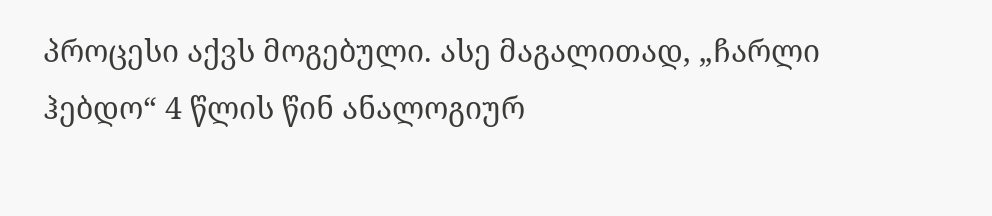პროცესი აქვს მოგებული. ასე მაგალითად, „ჩარლი ჰებდო“ 4 წლის წინ ანალოგიურ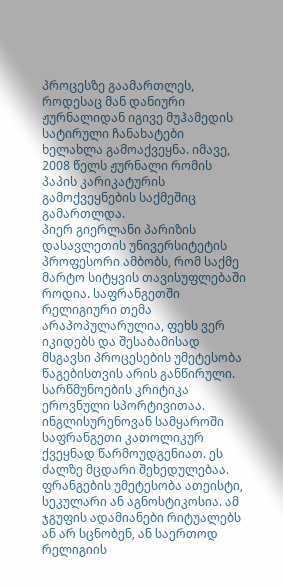პროცესზე გაამართლეს, როდესაც მან დანიური ჟურნალიდან იგივე მუჰამედის სატირული ჩანახატები ხელახლა გამოაქვეყნა. იმავე, 2008 წელს ჟურნალი რომის პაპის კარიკატურის გამოქვეყნების საქმეშიც გამართლდა.
პიერ გიერლანი პარიზის დასავლეთის უნივერსიტეტის პროფესორი ამბობს, რომ საქმე მარტო სიტყვის თავისუფლებაში როდია. საფრანგეთში რელიგიური თემა არაპოპულარულია, ფეხს ვერ იკიდებს და შესაბამისად მსგავსი პროცესების უმეტესობა წაგებისთვის არის განწირული.
სარწმუნოების კრიტიკა ეროვნული სპორტივითაა. ინგლისურენოვან სამყაროში საფრანგეთი კათოლიკურ ქვეყნად წარმოუდგენიათ. ეს ძალზე მცდარი შეხედულებაა. ფრანგების უმეტესობა ათეისტი, სეკულარი ან აგნოსტიკოსია. ამ ჯგუფის ადამიანები რიტუალებს ან არ სცნობენ, ან საერთოდ რელიგიის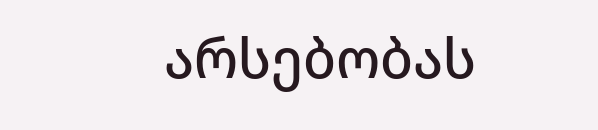არსებობას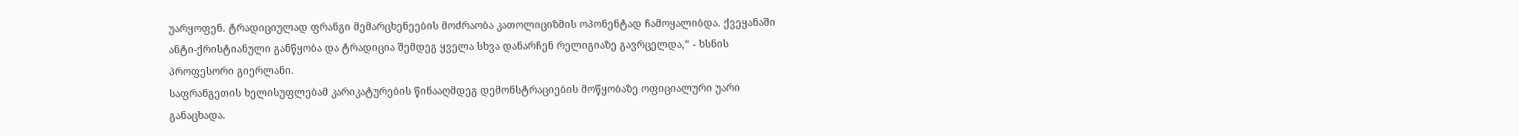უარყოფენ. ტრადიციულად ფრანგი მემარცხენეების მოძრაობა კათოლიციზმის ოპონენტად ჩამოყალიბდა. ქვეყანაში ანტი-ქრისტიანული განწყობა და ტრადიცია შემდეგ ყველა სხვა დანარჩენ რელიგიაზე გავრცელდა,“ - ხსნის პროფესორი გიერლანი.
საფრანგეთის ხელისუფლებამ კარიკატურების წინააღმდეგ დემონსტრაციების მოწყობაზე ოფიციალური უარი განაცხადა.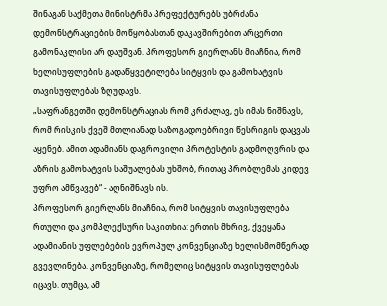შინაგან საქმეთა მინისტრმა პრეფექტურებს უბრძანა დემონსტრაციების მოწყობასთან დაკავშირებით არცერთი გამონაკლისი არ დაუშვან. პროფესორ გიერლანს მიაჩნია, რომ ხელისუფლების გადაწყვეტილება სიტყვის და გამოხატვის თავისუფლებას ზღუდავს.
„საფრანგეთში დემონსტრაციას რომ კრძალავ, ეს იმას ნიშნავს, რომ რისკის ქვეშ მთლიანად საზოგადოებრივი წესრიგის დაცვას აყენებ. ამით ადამიანს დაგროვილი პროტესტის გადმოღვრის და აზრის გამოხატვის საშუალებას უხშობ, რითაც პრობლემას კიდევ უფრო ამწვავებ“ - აღნიშნავს ის.
პროფესორ გიერლანს მიაჩნია, რომ სიტყვის თავისუფლება რთული და კომპლექსური საკითხია: ერთის მხრივ, ქვეყანა ადამიანის უფლებების ევროპულ კონვენციაზე ხელისმომწერად გვევლინება. კონვენციაზე, რომელიც სიტყვის თავისუფლებას იცავს. თუმცა, ამ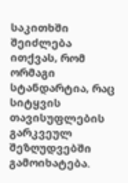საკითხში შეიძლება ითქვას, რომ ორმაგი სტანდარტია, რაც სიტყვის თავისუფლების გარკვეულ შეზღუდვებში გამოიხატება.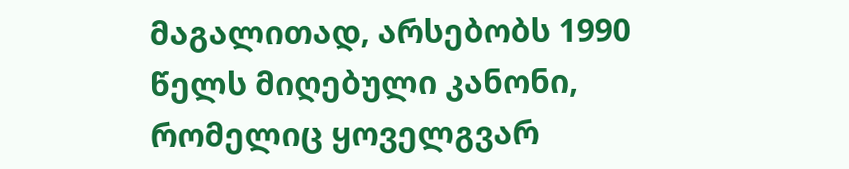მაგალითად, არსებობს 1990 წელს მიღებული კანონი, რომელიც ყოველგვარ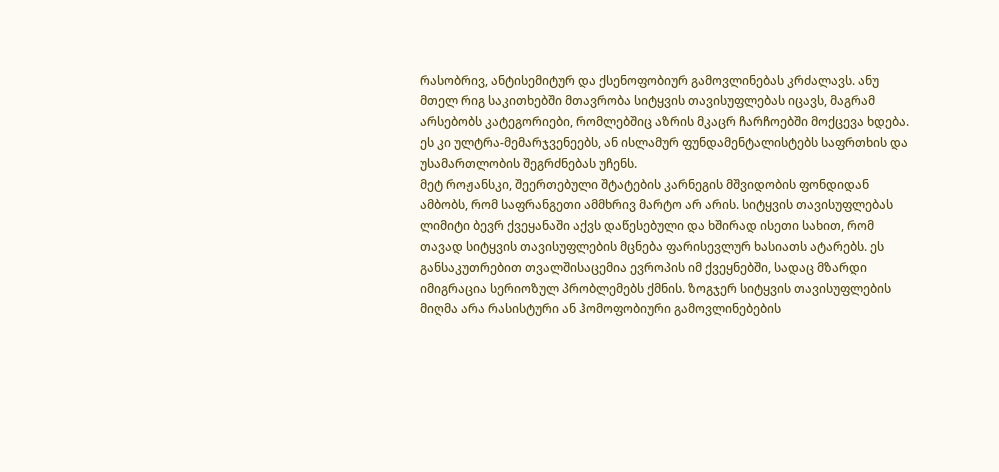რასობრივ, ანტისემიტურ და ქსენოფობიურ გამოვლინებას კრძალავს. ანუ მთელ რიგ საკითხებში მთავრობა სიტყვის თავისუფლებას იცავს, მაგრამ არსებობს კატეგორიები, რომლებშიც აზრის მკაცრ ჩარჩოებში მოქცევა ხდება. ეს კი ულტრა-მემარჯვენეებს, ან ისლამურ ფუნდამენტალისტებს საფრთხის და უსამართლობის შეგრძნებას უჩენს.
მეტ როჟანსკი, შეერთებული შტატების კარნეგის მშვიდობის ფონდიდან ამბობს, რომ საფრანგეთი ამმხრივ მარტო არ არის. სიტყვის თავისუფლებას ლიმიტი ბევრ ქვეყანაში აქვს დაწესებული და ხშირად ისეთი სახით, რომ თავად სიტყვის თავისუფლების მცნება ფარისევლურ ხასიათს ატარებს. ეს განსაკუთრებით თვალშისაცემია ევროპის იმ ქვეყნებში, სადაც მზარდი იმიგრაცია სერიოზულ პრობლემებს ქმნის. ზოგჯერ სიტყვის თავისუფლების მიღმა არა რასისტური ან ჰომოფობიური გამოვლინებების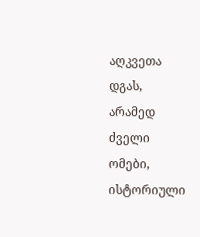აღკვეთა დგას, არამედ ძველი ომები, ისტორიული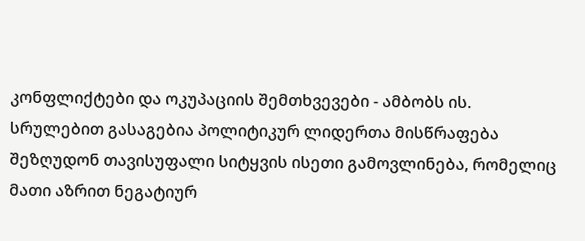კონფლიქტები და ოკუპაციის შემთხვევები - ამბობს ის.
სრულებით გასაგებია პოლიტიკურ ლიდერთა მისწრაფება შეზღუდონ თავისუფალი სიტყვის ისეთი გამოვლინება, რომელიც მათი აზრით ნეგატიურ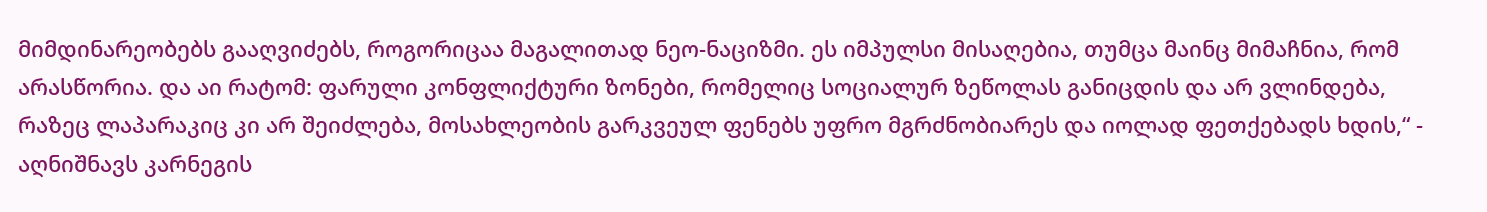მიმდინარეობებს გააღვიძებს, როგორიცაა მაგალითად ნეო-ნაციზმი. ეს იმპულსი მისაღებია, თუმცა მაინც მიმაჩნია, რომ არასწორია. და აი რატომ: ფარული კონფლიქტური ზონები, რომელიც სოციალურ ზეწოლას განიცდის და არ ვლინდება, რაზეც ლაპარაკიც კი არ შეიძლება, მოსახლეობის გარკვეულ ფენებს უფრო მგრძნობიარეს და იოლად ფეთქებადს ხდის,“ - აღნიშნავს კარნეგის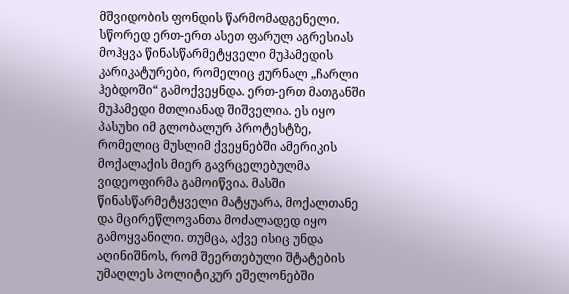მშვიდობის ფონდის წარმომადგენელი.
სწორედ ერთ-ერთ ასეთ ფარულ აგრესიას მოჰყვა წინასწარმეტყველი მუჰამედის კარიკატურები, რომელიც ჟურნალ „ჩარლი ჰებდოში“ გამოქვეყნდა. ერთ-ერთ მათგანში მუჰამედი მთლიანად შიშველია. ეს იყო პასუხი იმ გლობალურ პროტესტზე, რომელიც მუსლიმ ქვეყნებში ამერიკის მოქალაქის მიერ გავრცელებულმა ვიდეოფირმა გამოიწვია. მასში წინასწარმეტყველი მატყუარა, მოქალთანე და მცირეწლოვანთა მოძალადედ იყო გამოყვანილი. თუმცა, აქვე ისიც უნდა აღინიშნოს, რომ შეერთებული შტატების უმაღლეს პოლიტიკურ ეშელონებში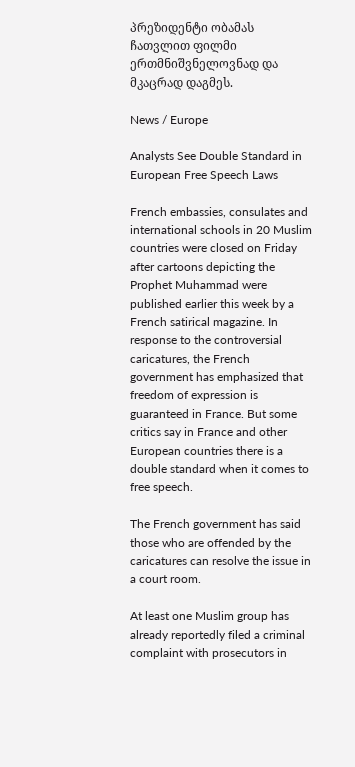პრეზიდენტი ობამას ჩათვლით ფილმი ერთმნიშვნელოვნად და მკაცრად დაგმეს.

News / Europe

Analysts See Double Standard in European Free Speech Laws

French embassies, consulates and international schools in 20 Muslim countries were closed on Friday after cartoons depicting the Prophet Muhammad were published earlier this week by a French satirical magazine. In response to the controversial caricatures, the French government has emphasized that freedom of expression is guaranteed in France. But some critics say in France and other European countries there is a double standard when it comes to free speech.

The French government has said those who are offended by the caricatures can resolve the issue in a court room.

At least one Muslim group has already reportedly filed a criminal complaint with prosecutors in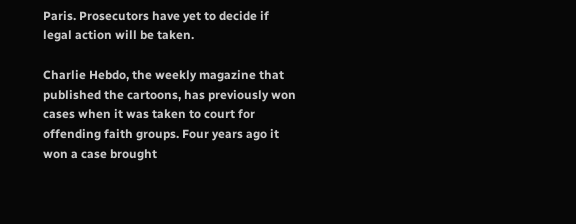Paris. Prosecutors have yet to decide if legal action will be taken.

Charlie Hebdo, the weekly magazine that published the cartoons, has previously won cases when it was taken to court for offending faith groups. Four years ago it won a case brought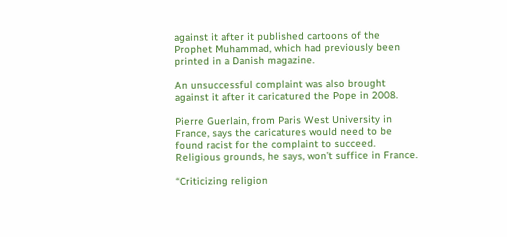against it after it published cartoons of the Prophet Muhammad, which had previously been printed in a Danish magazine.

An unsuccessful complaint was also brought against it after it caricatured the Pope in 2008.

Pierre Guerlain, from Paris West University in France, says the caricatures would need to be found racist for the complaint to succeed. Religious grounds, he says, won’t suffice in France.

“Criticizing religion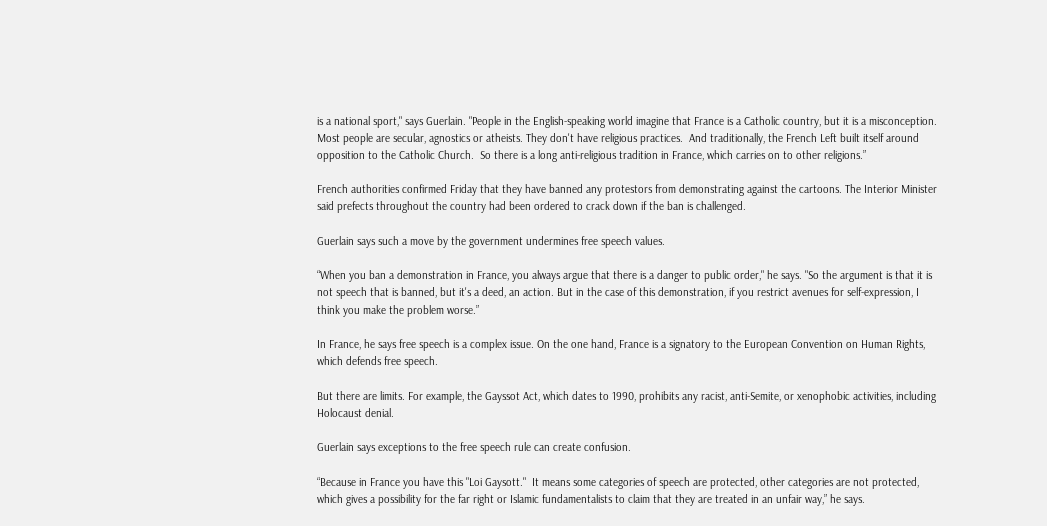is a national sport," says Guerlain. "People in the English-speaking world imagine that France is a Catholic country, but it is a misconception. Most people are secular, agnostics or atheists. They don't have religious practices.  And traditionally, the French Left built itself around opposition to the Catholic Church.  So there is a long anti-religious tradition in France, which carries on to other religions.”

French authorities confirmed Friday that they have banned any protestors from demonstrating against the cartoons. The Interior Minister said prefects throughout the country had been ordered to crack down if the ban is challenged.

Guerlain says such a move by the government undermines free speech values.

“When you ban a demonstration in France, you always argue that there is a danger to public order," he says. "So the argument is that it is not speech that is banned, but it's a deed, an action. But in the case of this demonstration, if you restrict avenues for self-expression, I think you make the problem worse.”

In France, he says free speech is a complex issue. On the one hand, France is a signatory to the European Convention on Human Rights, which defends free speech.

But there are limits. For example, the Gayssot Act, which dates to 1990, prohibits any racist, anti-Semite, or xenophobic activities, including Holocaust denial.

Guerlain says exceptions to the free speech rule can create confusion.

“Because in France you have this "Loi Gaysott."  It means some categories of speech are protected, other categories are not protected, which gives a possibility for the far right or Islamic fundamentalists to claim that they are treated in an unfair way,” he says.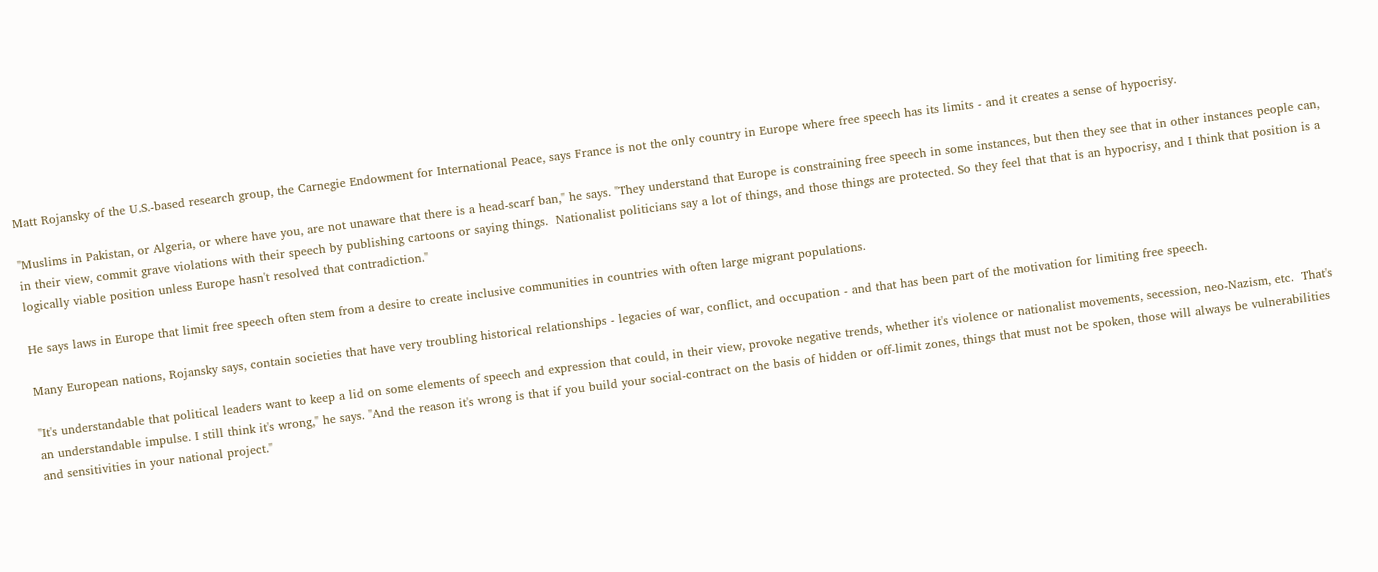Matt Rojansky of the U.S.-based research group, the Carnegie Endowment for International Peace, says France is not the only country in Europe where free speech has its limits - and it creates a sense of hypocrisy.

"Muslims in Pakistan, or Algeria, or where have you, are not unaware that there is a head-scarf ban," he says. "They understand that Europe is constraining free speech in some instances, but then they see that in other instances people can, in their view, commit grave violations with their speech by publishing cartoons or saying things.  Nationalist politicians say a lot of things, and those things are protected. So they feel that that is an hypocrisy, and I think that position is a logically viable position unless Europe hasn't resolved that contradiction."

He says laws in Europe that limit free speech often stem from a desire to create inclusive communities in countries with often large migrant populations.

Many European nations, Rojansky says, contain societies that have very troubling historical relationships - legacies of war, conflict, and occupation - and that has been part of the motivation for limiting free speech.

"It's understandable that political leaders want to keep a lid on some elements of speech and expression that could, in their view, provoke negative trends, whether it's violence or nationalist movements, secession, neo-Nazism, etc.  That's an understandable impulse. I still think it's wrong," he says. "And the reason it's wrong is that if you build your social-contract on the basis of hidden or off-limit zones, things that must not be spoken, those will always be vulnerabilities and sensitivities in your national project."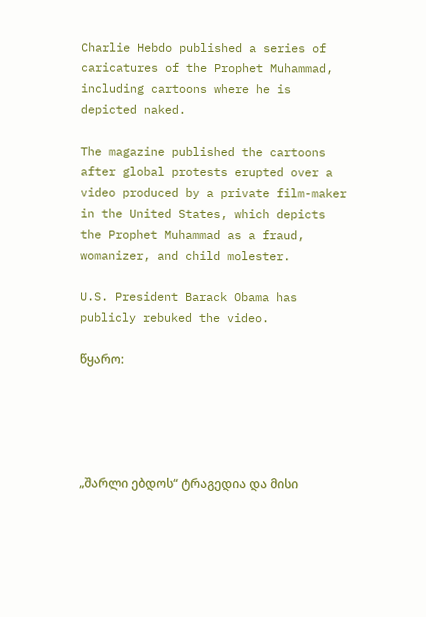Charlie Hebdo published a series of caricatures of the Prophet Muhammad, including cartoons where he is depicted naked.

The magazine published the cartoons after global protests erupted over a video produced by a private film-maker in the United States, which depicts the Prophet Muhammad as a fraud, womanizer, and child molester.

U.S. President Barack Obama has publicly rebuked the video.

წყარო:





„შარლი ებდოს“ ტრაგედია და მისი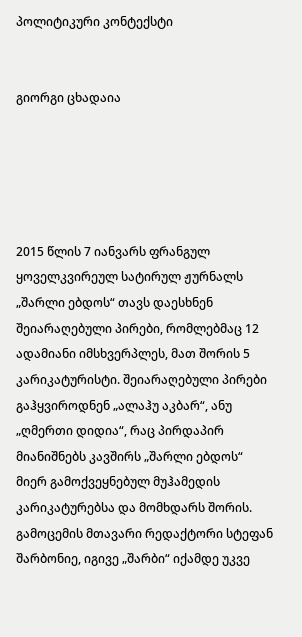პოლიტიკური კონტექსტი


გიორგი ცხადაია





2015 წლის 7 იანვარს ფრანგულ ყოველკვირეულ სატირულ ჟურნალს „შარლი ებდოს“ თავს დაესხნენ შეიარაღებული პირები, რომლებმაც 12 ადამიანი იმსხვერპლეს, მათ შორის 5 კარიკატურისტი. შეიარაღებული პირები გაჰყვიროდნენ „ალაჰუ აკბარ“, ანუ „ღმერთი დიდია“, რაც პირდაპირ მიანიშნებს კავშირს „შარლი ებდოს“ მიერ გამოქვეყნებულ მუჰამედის კარიკატურებსა და მომხდარს შორის. გამოცემის მთავარი რედაქტორი სტეფან შარბონიე, იგივე „შარბი“ იქამდე უკვე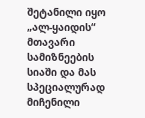შეტანილი იყო „ალ-ყაიდის“ მთავარი სამიზნეების სიაში და მას სპეციალურად მიჩენილი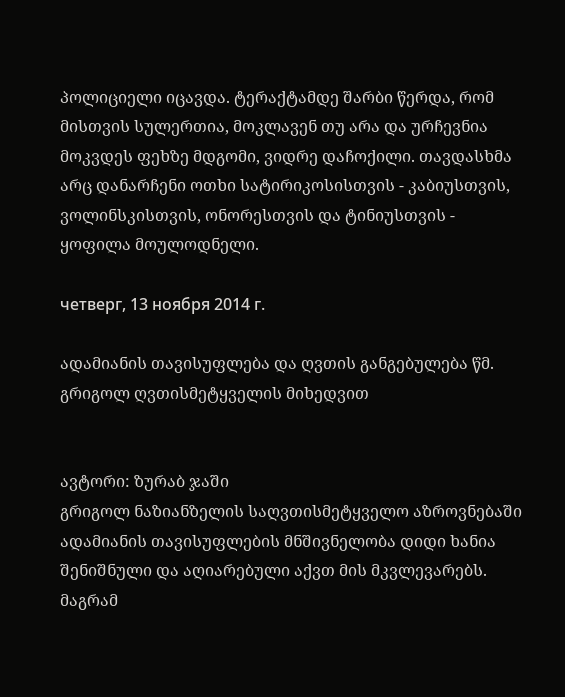პოლიციელი იცავდა. ტერაქტამდე შარბი წერდა, რომ მისთვის სულერთია, მოკლავენ თუ არა და ურჩევნია მოკვდეს ფეხზე მდგომი, ვიდრე დაჩოქილი. თავდასხმა არც დანარჩენი ოთხი სატირიკოსისთვის - კაბიუსთვის, ვოლინსკისთვის, ონორესთვის და ტინიუსთვის - ყოფილა მოულოდნელი.

четверг, 13 ноября 2014 г.

ადამიანის თავისუფლება და ღვთის განგებულება წმ. გრიგოლ ღვთისმეტყველის მიხედვით


ავტორი: ზურაბ ჯაში
გრიგოლ ნაზიანზელის საღვთისმეტყველო აზროვნებაში ადამიანის თავისუფლების მნშივნელობა დიდი ხანია შენიშნული და აღიარებული აქვთ მის მკვლევარებს. მაგრამ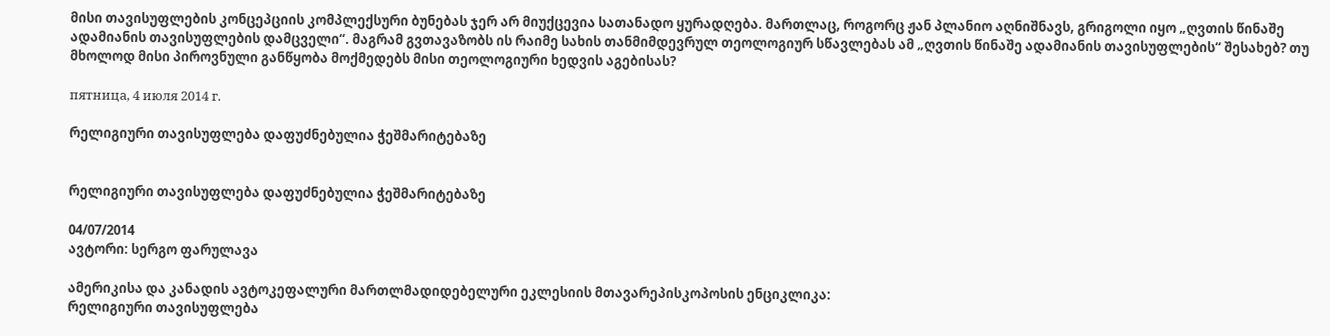მისი თავისუფლების კონცეპციის კომპლექსური ბუნებას ჯერ არ მიუქცევია სათანადო ყურადღება. მართლაც, როგორც ჟან პლანიო აღნიშნავს, გრიგოლი იყო „ღვთის წინაშე ადამიანის თავისუფლების დამცველი“. მაგრამ გვთავაზობს ის რაიმე სახის თანმიმდევრულ თეოლოგიურ სწავლებას ამ „ღვთის წინაშე ადამიანის თავისუფლების“ შესახებ? თუ მხოლოდ მისი პიროვნული განწყობა მოქმედებს მისი თეოლოგიური ხედვის აგებისას?

пятница, 4 июля 2014 г.

რელიგიური თავისუფლება დაფუძნებულია ჭეშმარიტებაზე


რელიგიური თავისუფლება დაფუძნებულია ჭეშმარიტებაზე

04/07/2014
ავტორი: სერგო ფარულავა

ამერიკისა და კანადის ავტოკეფალური მართლმადიდებელური ეკლესიის მთავარეპისკოპოსის ენციკლიკა:
რელიგიური თავისუფლება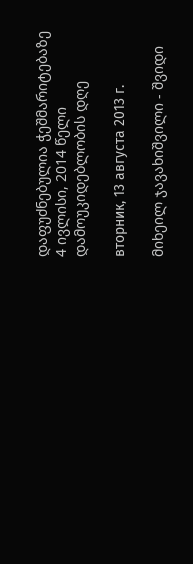დაფუძნებულია ჭეშმარიტებაზე
4 ივლისი, 2014 წელი
დამოუკიდებლობის დღე

вторник, 13 августа 2013 г.

მიხეილ ჯავახიშვილი - შვიდი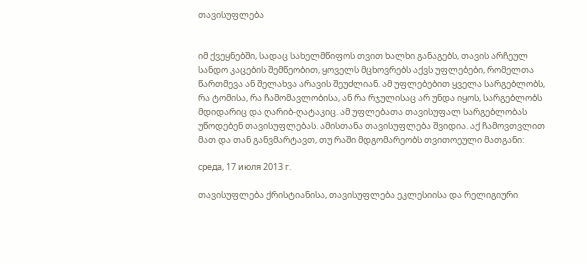თავისუფლება


იმ ქვეყნებში, სადაც სახელმწიფოს თვით ხალხი განაგებს, თავის არჩეულ სანდო კაცების შემწეობით, ყოველს მცხოვრებს აქვს უფლებები, რომელთა წართმევა ან შელახვა არავის შეუძლიან. ამ უფლებებით ყველა სარგებლობს, რა ტომისა, რა ჩამომავლობისა, ან რა რჯულისაც არ უნდა იყოს, სარგებლობს მდიდარიც და ღარიბ-ღატაკიც. ამ უფლებათა თავისუფალ სარგებლობას უწოდებენ თავისუფლებას. ამისთანა თავისუფლება შვიდია. აქ ჩამოვთვლით მათ და თან განვმარტავთ, თუ რაში მდგომარეობს თვითოეული მათგანი:

среда, 17 июля 2013 г.

თავისუფლება ქრისტიანისა, თავისუფლება ეკლესიისა და რელიგიური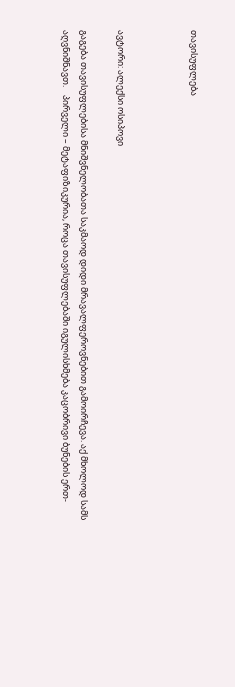თავისუფლება



ავტორი: ალექსი ოსიპოვი

გაგება თავისუფლებისა მნიშვნელობათა საკმაოდ დიდი მრავალფეროვნებით გამოირჩევა. აქ მხოლოდ სამს აღვნიშნავთ.    პირველი – მეტაფიზიკურია, როცა თავისუფლებაში იგულისხმება კაცობრივი ბუნების ერთ-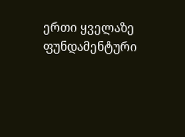ერთი ყველაზე ფუნდამენტური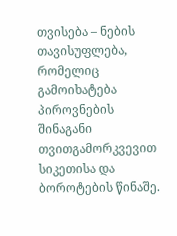თვისება – ნების თავისუფლება, რომელიც გამოიხატება პიროვნების შინაგანი თვითგამორკვევით სიკეთისა და ბოროტების წინაშე.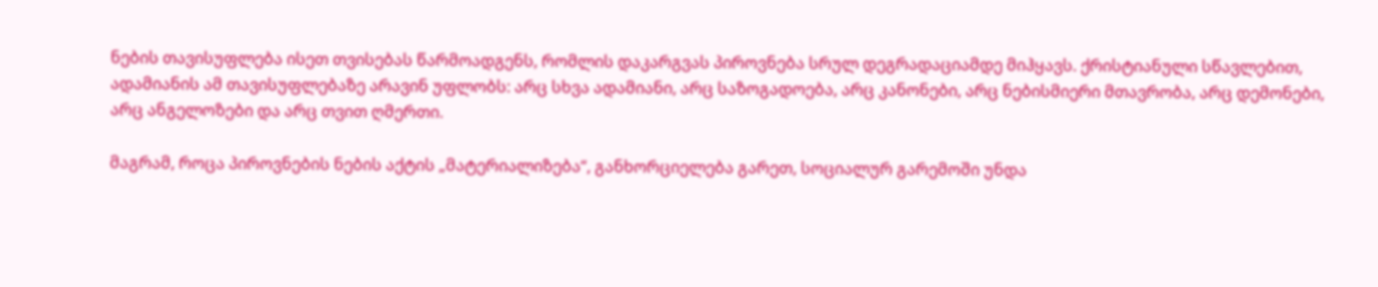ნების თავისუფლება ისეთ თვისებას წარმოადგენს, რომლის დაკარგვას პიროვნება სრულ დეგრადაციამდე მიჰყავს. ქრისტიანული სწავლებით, ადამიანის ამ თავისუფლებაზე არავინ უფლობს: არც სხვა ადამიანი, არც საზოგადოება, არც კანონები, არც ნებისმიერი მთავრობა, არც დემონები, არც ანგელოზები და არც თვით ღმერთი.

მაგრამ, როცა პიროვნების ნების აქტის „მატერიალიზება“, განხორციელება გარეთ, სოციალურ გარემოში უნდა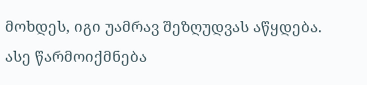მოხდეს, იგი უამრავ შეზღუდვას აწყდება. ასე წარმოიქმნება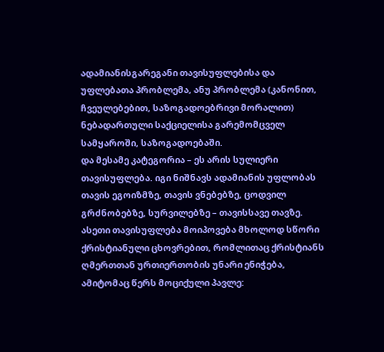ადამიანისგარეგანი თავისუფლებისა და უფლებათა პრობლემა, ანუ პრობლემა (კანონით, ჩვეულებებით, საზოგადოებრივი მორალით) ნებადართული საქციელისა გარემომცველ სამყაროში, საზოგადოებაში.
და მესამე კატეგორია – ეს არის სულიერი თავისუფლება. იგი ნიშნავს ადამიანის უფლობას თავის ეგოიზმზე, თავის ვნებებზე, ცოდვილ გრძნობებზე, სურვილებზე – თავისსავე თავზე. ასეთი თავისუფლება მოიპოვება მხოლოდ სწორი ქრისტიანული ცხოვრებით, რომლითაც ქრისტიანს ღმერთთან ურთიერთობის უნარი ენიჭება, ამიტომაც წერს მოციქული პავლე: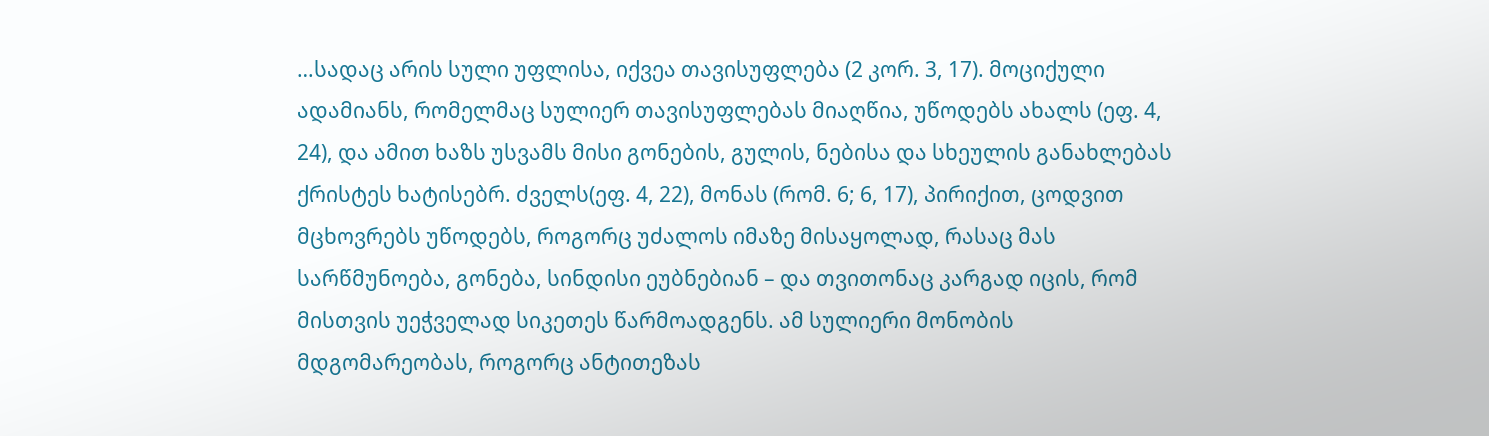…სადაც არის სული უფლისა, იქვეა თავისუფლება (2 კორ. 3, 17). მოციქული ადამიანს, რომელმაც სულიერ თავისუფლებას მიაღწია, უწოდებს ახალს (ეფ. 4, 24), და ამით ხაზს უსვამს მისი გონების, გულის, ნებისა და სხეულის განახლებას ქრისტეს ხატისებრ. ძველს(ეფ. 4, 22), მონას (რომ. 6; 6, 17), პირიქით, ცოდვით მცხოვრებს უწოდებს, როგორც უძალოს იმაზე მისაყოლად, რასაც მას სარწმუნოება, გონება, სინდისი ეუბნებიან – და თვითონაც კარგად იცის, რომ მისთვის უეჭველად სიკეთეს წარმოადგენს. ამ სულიერი მონობის მდგომარეობას, როგორც ანტითეზას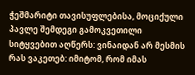ჭეშმარიტი თავისუფლებისა, მოციქული პავლე შემდეგი გამოკვეთილი სიტყვებით აღწერს: ვინაიდან არ მესმის რას ვაკეთებ: იმიტომ, რომ იმას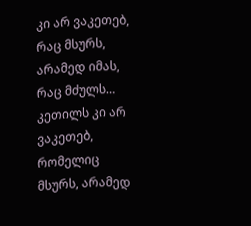კი არ ვაკეთებ, რაც მსურს, არამედ იმას, რაც მძულს… კეთილს კი არ ვაკეთებ, რომელიც მსურს, არამედ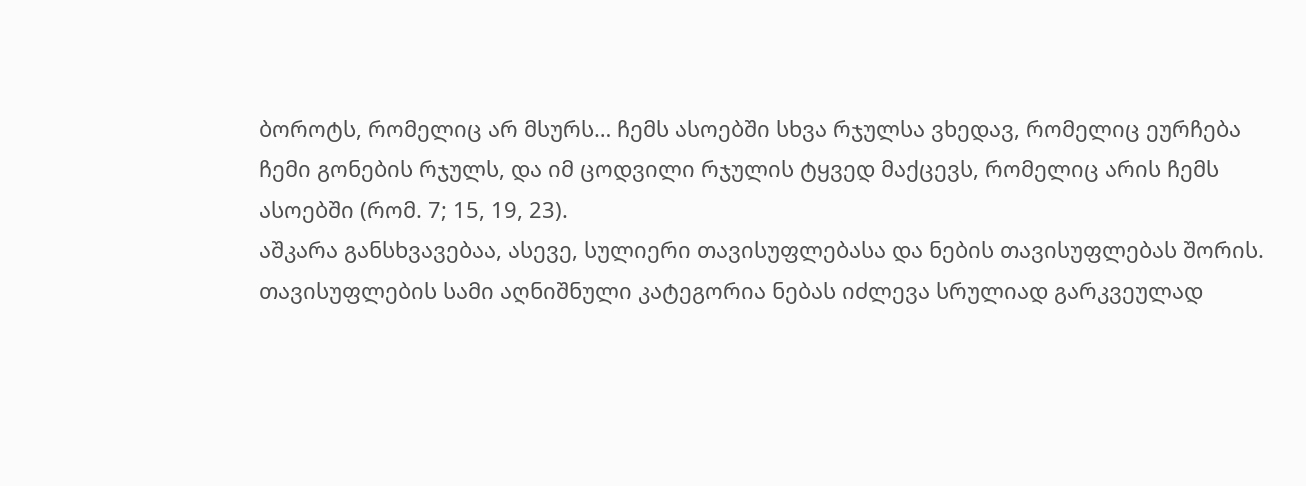ბოროტს, რომელიც არ მსურს… ჩემს ასოებში სხვა რჯულსა ვხედავ, რომელიც ეურჩება ჩემი გონების რჯულს, და იმ ცოდვილი რჯულის ტყვედ მაქცევს, რომელიც არის ჩემს ასოებში (რომ. 7; 15, 19, 23).
აშკარა განსხვავებაა, ასევე, სულიერი თავისუფლებასა და ნების თავისუფლებას შორის.
თავისუფლების სამი აღნიშნული კატეგორია ნებას იძლევა სრულიად გარკვეულად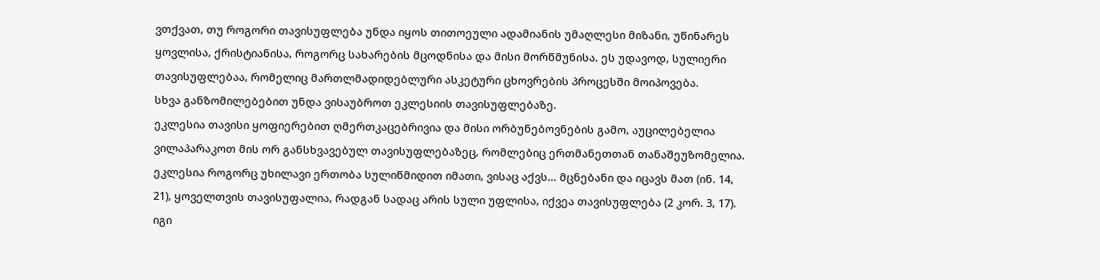ვთქვათ, თუ როგორი თავისუფლება უნდა იყოს თითოეული ადამიანის უმაღლესი მიზანი, უწინარეს ყოვლისა, ქრისტიანისა, როგორც სახარების მცოდნისა და მისი მორწმუნისა. ეს უდავოდ, სულიერი თავისუფლებაა, რომელიც მართლმადიდებლური ასკეტური ცხოვრების პროცესში მოიპოვება.
სხვა განზომილებებით უნდა ვისაუბროთ ეკლესიის თავისუფლებაზე.
ეკლესია თავისი ყოფიერებით ღმერთკაცებრივია და მისი ორბუნებოვნების გამო, აუცილებელია ვილაპარაკოთ მის ორ განსხვავებულ თავისუფლებაზეც, რომლებიც ერთმანეთთან თანაშეუზომელია.
ეკლესია როგორც უხილავი ერთობა სულიწმიდით იმათი, ვისაც აქვს… მცნებანი და იცავს მათ (ინ. 14, 21), ყოველთვის თავისუფალია, რადგან სადაც არის სული უფლისა, იქვეა თავისუფლება (2 კორ. 3, 17). იგი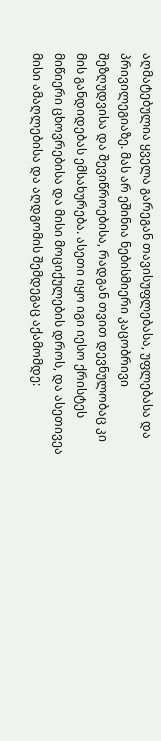აღმატებულია ყველა გარეგან თავისუფლებასა, უფლებასა და პრივილეგიაზე. მას არ ეშინია ნებისმიერი კაცობრივი შეზღუდვისა და შევიწროებისა, რადგან თვით დევნულობაც კი მის განდიდებას ემსახურება. ასეთი იყო იგი იესო ქრისტეს მიწიერი ცხოვრებისა და მისი მოციქულების დროს, და ასეთივეა მისი ამაღლებისა და აღდგომის შემდეგაც აქამომდე: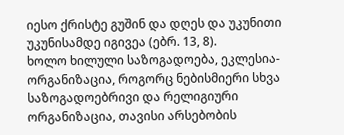იესო ქრისტე გუშინ და დღეს და უკუნითი უკუნისამდე იგივეა (ებრ. 13, 8).
ხოლო ხილული საზოგადოება, ეკლესია-ორგანიზაცია, როგორც ნებისმიერი სხვა საზოგადოებრივი და რელიგიური ორგანიზაცია, თავისი არსებობის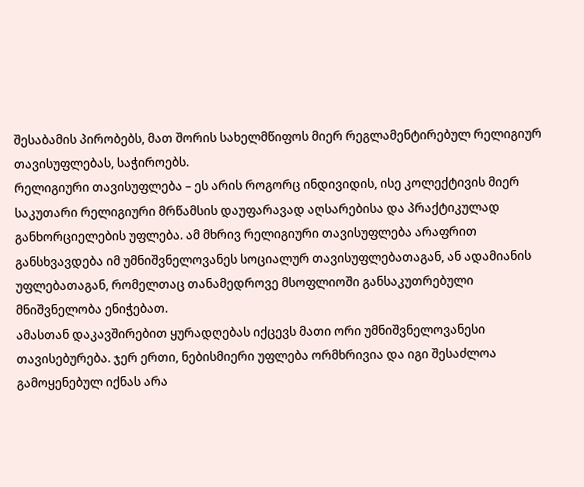შესაბამის პირობებს, მათ შორის სახელმწიფოს მიერ რეგლამენტირებულ რელიგიურ თავისუფლებას, საჭიროებს.
რელიგიური თავისუფლება – ეს არის როგორც ინდივიდის, ისე კოლექტივის მიერ საკუთარი რელიგიური მრწამსის დაუფარავად აღსარებისა და პრაქტიკულად განხორციელების უფლება. ამ მხრივ რელიგიური თავისუფლება არაფრით განსხვავდება იმ უმნიშვნელოვანეს სოციალურ თავისუფლებათაგან, ან ადამიანის უფლებათაგან, რომელთაც თანამედროვე მსოფლიოში განსაკუთრებული მნიშვნელობა ენიჭებათ.
ამასთან დაკავშირებით ყურადღებას იქცევს მათი ორი უმნიშვნელოვანესი თავისებურება. ჯერ ერთი, ნებისმიერი უფლება ორმხრივია და იგი შესაძლოა გამოყენებულ იქნას არა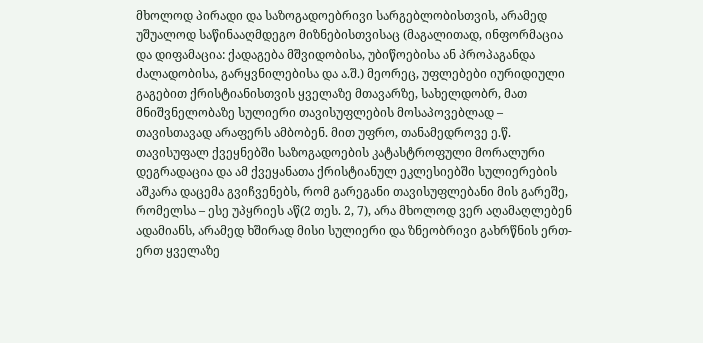მხოლოდ პირადი და საზოგადოებრივი სარგებლობისთვის, არამედ უშუალოდ საწინააღმდეგო მიზნებისთვისაც (მაგალითად, ინფორმაცია და დიფამაცია: ქადაგება მშვიდობისა, უბიწოებისა ან პროპაგანდა ძალადობისა, გარყვნილებისა და ა.შ.) მეორეც, უფლებები იურიდიული გაგებით ქრისტიანისთვის ყველაზე მთავარზე, სახელდობრ, მათ მნიშვნელობაზე სულიერი თავისუფლების მოსაპოვებლად – თავისთავად არაფერს ამბობენ. მით უფრო, თანამედროვე ე.წ. თავისუფალ ქვეყნებში საზოგადოების კატასტროფული მორალური დეგრადაცია და ამ ქვეყანათა ქრისტიანულ ეკლესიებში სულიერების აშკარა დაცემა გვიჩვენებს, რომ გარეგანი თავისუფლებანი მის გარეშე, რომელსა – ესე უპყრიეს აწ(2 თეს. 2, 7), არა მხოლოდ ვერ აღამაღლებენ ადამიანს, არამედ ხშირად მისი სულიერი და ზნეობრივი გახრწნის ერთ-ერთ ყველაზე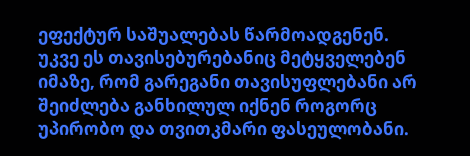ეფექტურ საშუალებას წარმოადგენენ.
უკვე ეს თავისებურებანიც მეტყველებენ იმაზე, რომ გარეგანი თავისუფლებანი არ შეიძლება განხილულ იქნენ როგორც უპირობო და თვითკმარი ფასეულობანი.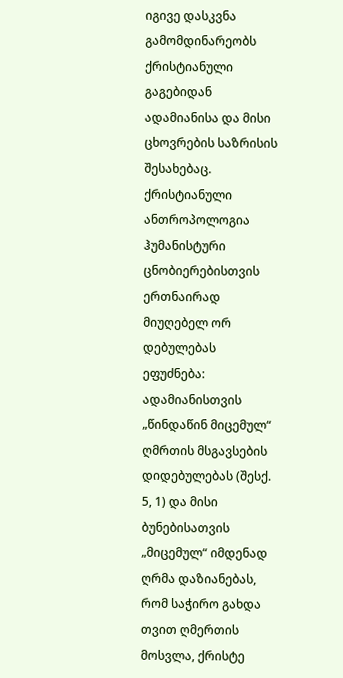იგივე დასკვნა გამომდინარეობს ქრისტიანული გაგებიდან ადამიანისა და მისი ცხოვრების საზრისის შესახებაც. ქრისტიანული ანთროპოლოგია ჰუმანისტური ცნობიერებისთვის ერთნაირად მიუღებელ ორ დებულებას ეფუძნება: ადამიანისთვის „წინდაწინ მიცემულ“ ღმრთის მსგავსების დიდებულებას (შესქ. 5, 1) და მისი ბუნებისათვის „მიცემულ“ იმდენად ღრმა დაზიანებას, რომ საჭირო გახდა თვით ღმერთის მოსვლა, ქრისტე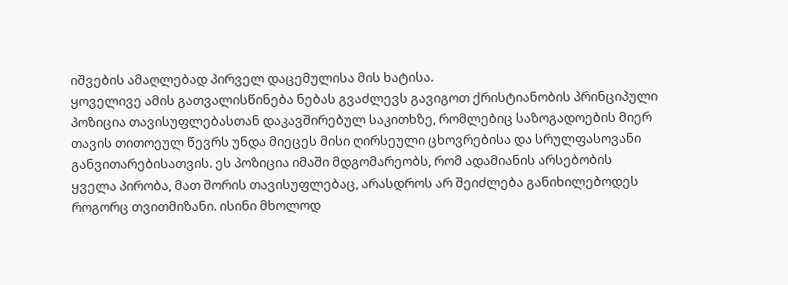იშვების ამაღლებად პირველ დაცემულისა მის ხატისა.
ყოველივე ამის გათვალისწინება ნებას გვაძლევს გავიგოთ ქრისტიანობის პრინციპული პოზიცია თავისუფლებასთან დაკავშირებულ საკითხზე, რომლებიც საზოგადოების მიერ თავის თითოეულ წევრს უნდა მიეცეს მისი ღირსეული ცხოვრებისა და სრულფასოვანი განვითარებისათვის. ეს პოზიცია იმაში მდგომარეობს, რომ ადამიანის არსებობის ყველა პირობა, მათ შორის თავისუფლებაც, არასდროს არ შეიძლება განიხილებოდეს როგორც თვითმიზანი. ისინი მხოლოდ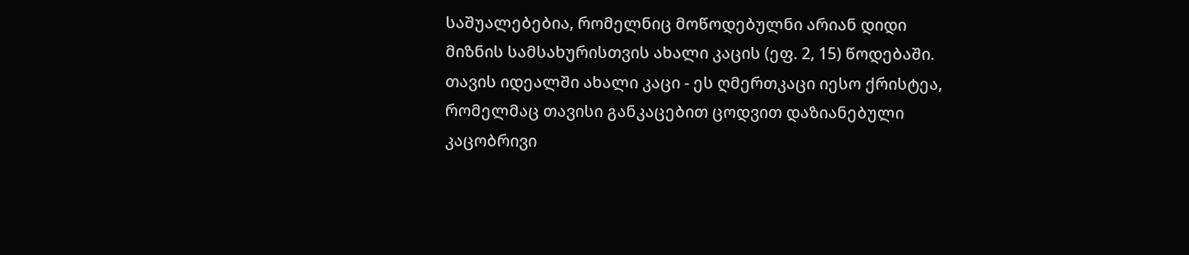საშუალებებია, რომელნიც მოწოდებულნი არიან დიდი მიზნის სამსახურისთვის ახალი კაცის (ეფ. 2, 15) წოდებაში.
თავის იდეალში ახალი კაცი - ეს ღმერთკაცი იესო ქრისტეა, რომელმაც თავისი განკაცებით ცოდვით დაზიანებული კაცობრივი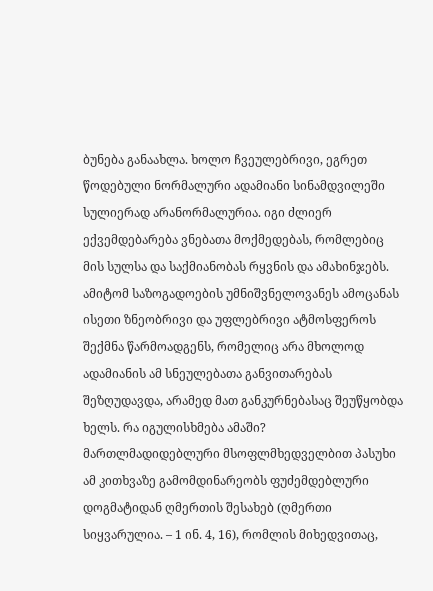ბუნება განაახლა. ხოლო ჩვეულებრივი, ეგრეთ წოდებული ნორმალური ადამიანი სინამდვილეში სულიერად არანორმალურია. იგი ძლიერ ექვემდებარება ვნებათა მოქმედებას, რომლებიც მის სულსა და საქმიანობას რყვნის და ამახინჯებს. ამიტომ საზოგადოების უმნიშვნელოვანეს ამოცანას ისეთი ზნეობრივი და უფლებრივი ატმოსფეროს შექმნა წარმოადგენს, რომელიც არა მხოლოდ ადამიანის ამ სნეულებათა განვითარებას შეზღუდავდა, არამედ მათ განკურნებასაც შეუწყობდა ხელს. რა იგულისხმება ამაში?
მართლმადიდებლური მსოფლმხედველბით პასუხი ამ კითხვაზე გამომდინარეობს ფუძემდებლური დოგმატიდან ღმერთის შესახებ (ღმერთი სიყვარულია. – 1 ინ. 4, 16), რომლის მიხედვითაც,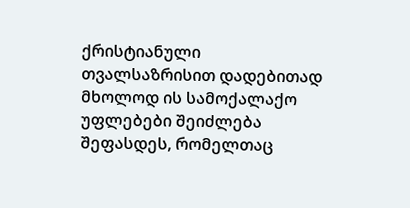ქრისტიანული თვალსაზრისით დადებითად მხოლოდ ის სამოქალაქო უფლებები შეიძლება შეფასდეს, რომელთაც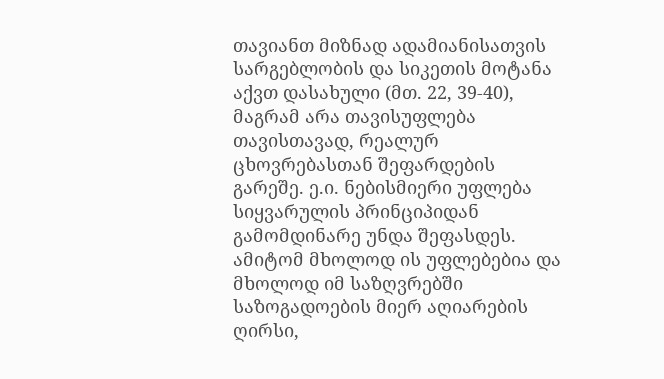თავიანთ მიზნად ადამიანისათვის სარგებლობის და სიკეთის მოტანა აქვთ დასახული (მთ. 22, 39-40), მაგრამ არა თავისუფლება თავისთავად, რეალურ ცხოვრებასთან შეფარდების გარეშე. ე.ი. ნებისმიერი უფლება სიყვარულის პრინციპიდან გამომდინარე უნდა შეფასდეს. ამიტომ მხოლოდ ის უფლებებია და მხოლოდ იმ საზღვრებში საზოგადოების მიერ აღიარების ღირსი,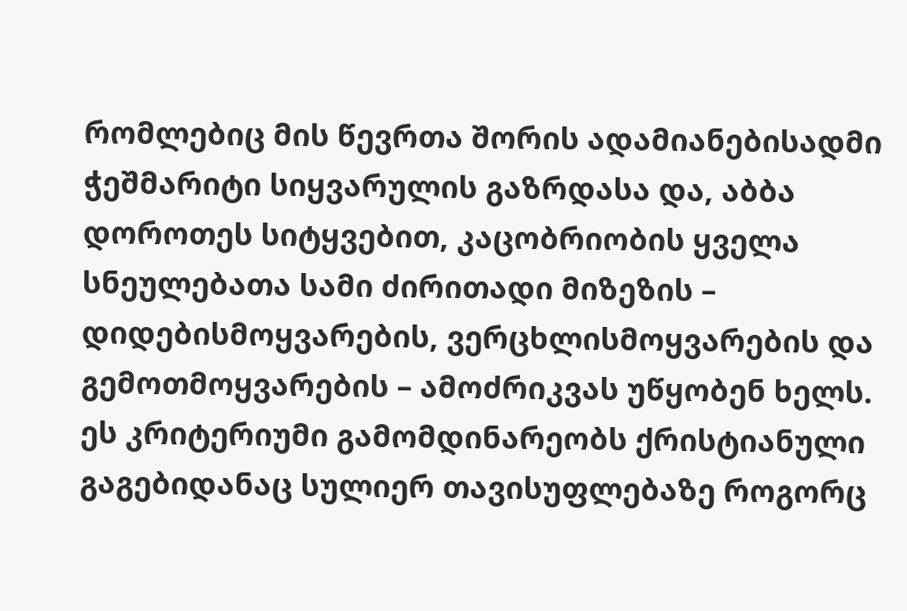რომლებიც მის წევრთა შორის ადამიანებისადმი ჭეშმარიტი სიყვარულის გაზრდასა და, აბბა დოროთეს სიტყვებით, კაცობრიობის ყველა სნეულებათა სამი ძირითადი მიზეზის – დიდებისმოყვარების, ვერცხლისმოყვარების და გემოთმოყვარების – ამოძრიკვას უწყობენ ხელს. ეს კრიტერიუმი გამომდინარეობს ქრისტიანული გაგებიდანაც სულიერ თავისუფლებაზე როგორც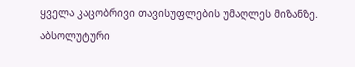ყველა კაცობრივი თავისუფლების უმაღლეს მიზანზე.
აბსოლუტური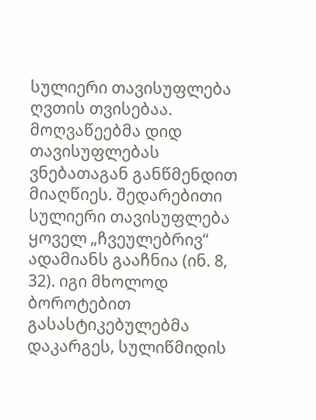სულიერი თავისუფლება ღვთის თვისებაა. მოღვაწეებმა დიდ თავისუფლებას ვნებათაგან განწმენდით მიაღწიეს. შედარებითი სულიერი თავისუფლება ყოველ „ჩვეულებრივ“ ადამიანს გააჩნია (ინ. 8, 32). იგი მხოლოდ ბოროტებით გასასტიკებულებმა დაკარგეს, სულიწმიდის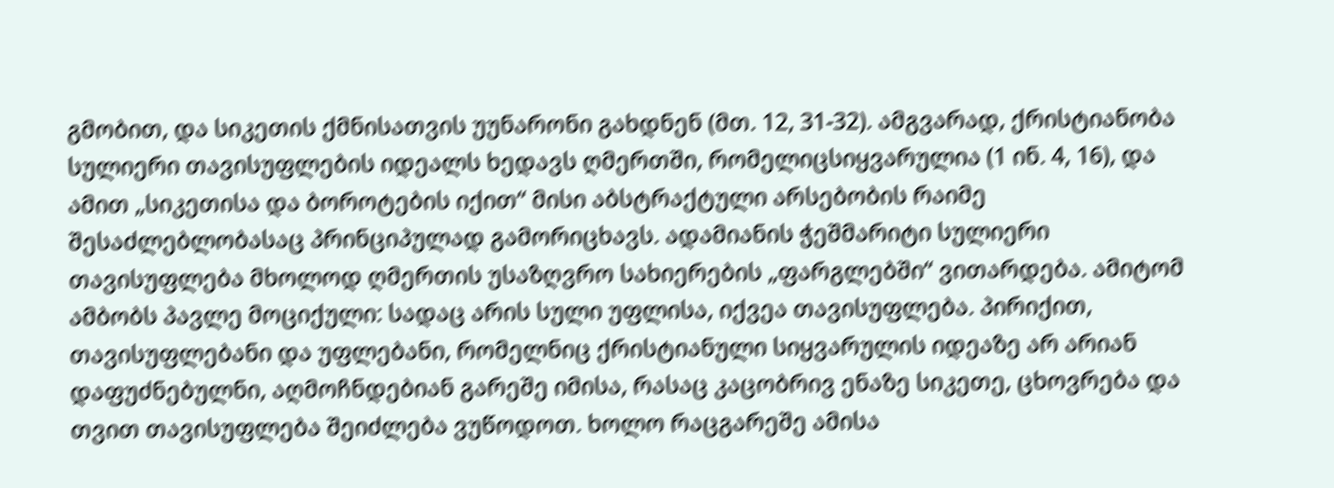გმობით, და სიკეთის ქმნისათვის უუნარონი გახდნენ (მთ. 12, 31-32). ამგვარად, ქრისტიანობა სულიერი თავისუფლების იდეალს ხედავს ღმერთში, რომელიცსიყვარულია (1 ინ. 4, 16), და ამით „სიკეთისა და ბოროტების იქით“ მისი აბსტრაქტული არსებობის რაიმე შესაძლებლობასაც პრინციპულად გამორიცხავს. ადამიანის ჭეშმარიტი სულიერი თავისუფლება მხოლოდ ღმერთის უსაზღვრო სახიერების „ფარგლებში“ ვითარდება. ამიტომ ამბობს პავლე მოციქული: სადაც არის სული უფლისა, იქვეა თავისუფლება. პირიქით, თავისუფლებანი და უფლებანი, რომელნიც ქრისტიანული სიყვარულის იდეაზე არ არიან დაფუძნებულნი, აღმოჩნდებიან გარეშე იმისა, რასაც კაცობრივ ენაზე სიკეთე, ცხოვრება და თვით თავისუფლება შეიძლება ვუწოდოთ. ხოლო რაცგარეშე ამისა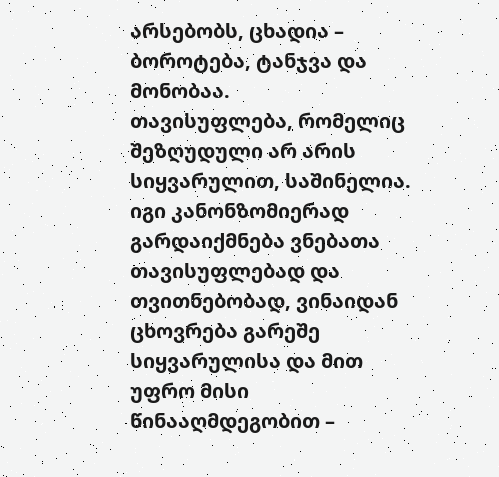არსებობს, ცხადია – ბოროტება, ტანჯვა და მონობაა.
თავისუფლება, რომელიც შეზღუდული არ არის სიყვარულით, საშინელია. იგი კანონზომიერად გარდაიქმნება ვნებათა თავისუფლებად და თვითნებობად, ვინაიდან ცხოვრება გარეშე სიყვარულისა და მით უფრო მისი წინააღმდეგობით –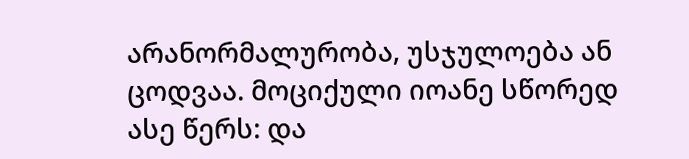არანორმალურობა, უსჯულოება ან ცოდვაა. მოციქული იოანე სწორედ ასე წერს: და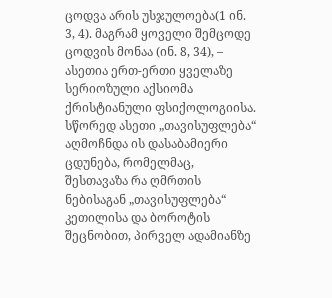ცოდვა არის უსჯულოება(1 ინ. 3, 4). მაგრამ ყოველი შემცოდე ცოდვის მონაა (ინ. 8, 34), – ასეთია ერთ-ერთი ყველაზე სერიოზული აქსიომა ქრისტიანული ფსიქოლოგიისა. სწორედ ასეთი „თავისუფლება“ აღმოჩნდა ის დასაბამიერი ცდუნება, რომელმაც, შესთავაზა რა ღმრთის ნებისაგან „თავისუფლება“ კეთილისა და ბოროტის შეცნობით, პირველ ადამიანზე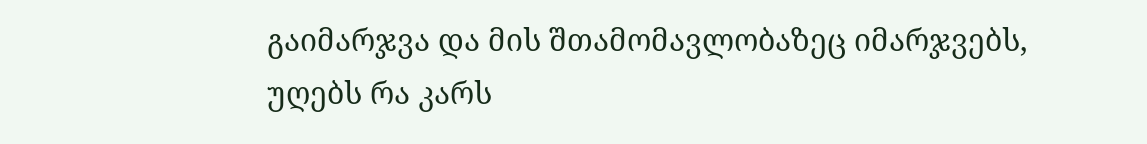გაიმარჯვა და მის შთამომავლობაზეც იმარჯვებს, უღებს რა კარს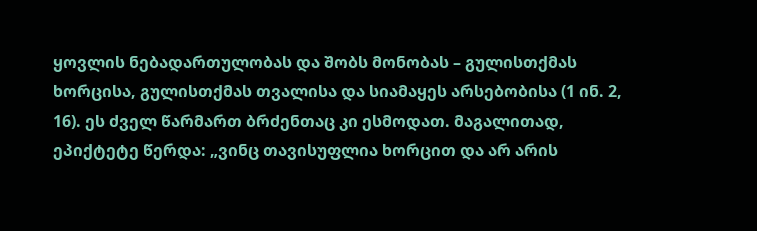ყოვლის ნებადართულობას და შობს მონობას – გულისთქმას ხორცისა, გულისთქმას თვალისა და სიამაყეს არსებობისა (1 ინ. 2, 16). ეს ძველ წარმართ ბრძენთაც კი ესმოდათ. მაგალითად, ეპიქტეტე წერდა: „ვინც თავისუფლია ხორცით და არ არის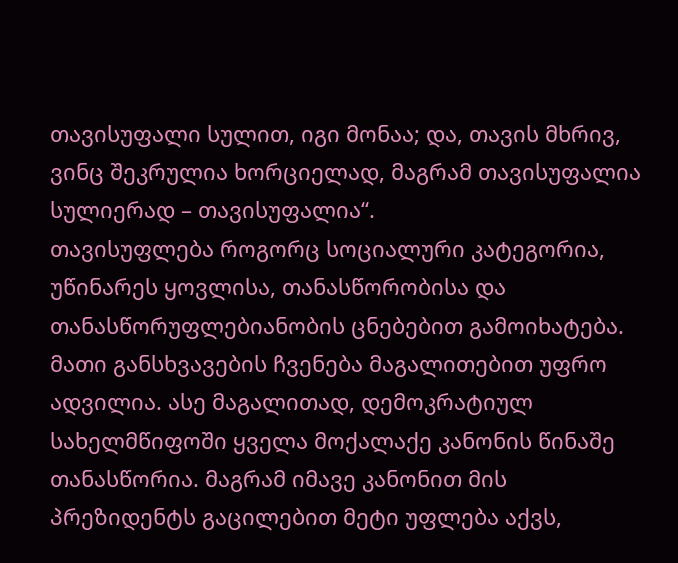თავისუფალი სულით, იგი მონაა; და, თავის მხრივ, ვინც შეკრულია ხორციელად, მაგრამ თავისუფალია სულიერად – თავისუფალია“.
თავისუფლება როგორც სოციალური კატეგორია, უწინარეს ყოვლისა, თანასწორობისა და თანასწორუფლებიანობის ცნებებით გამოიხატება. მათი განსხვავების ჩვენება მაგალითებით უფრო ადვილია. ასე მაგალითად, დემოკრატიულ სახელმწიფოში ყველა მოქალაქე კანონის წინაშე თანასწორია. მაგრამ იმავე კანონით მის პრეზიდენტს გაცილებით მეტი უფლება აქვს,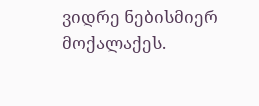ვიდრე ნებისმიერ მოქალაქეს.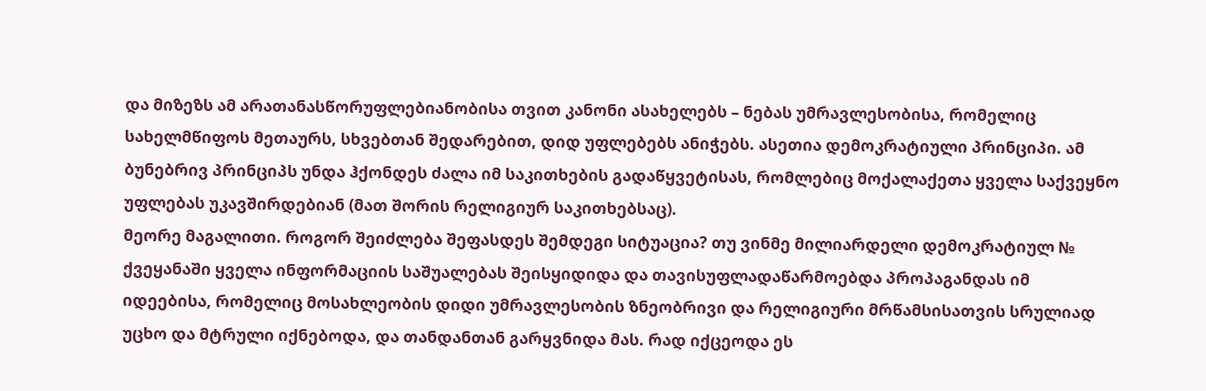და მიზეზს ამ არათანასწორუფლებიანობისა თვით კანონი ასახელებს – ნებას უმრავლესობისა, რომელიც სახელმწიფოს მეთაურს, სხვებთან შედარებით, დიდ უფლებებს ანიჭებს. ასეთია დემოკრატიული პრინციპი. ამ ბუნებრივ პრინციპს უნდა ჰქონდეს ძალა იმ საკითხების გადაწყვეტისას, რომლებიც მოქალაქეთა ყველა საქვეყნო უფლებას უკავშირდებიან (მათ შორის რელიგიურ საკითხებსაც).
მეორე მაგალითი. როგორ შეიძლება შეფასდეს შემდეგი სიტუაცია? თუ ვინმე მილიარდელი დემოკრატიულ № ქვეყანაში ყველა ინფორმაციის საშუალებას შეისყიდიდა და თავისუფლადაწარმოებდა პროპაგანდას იმ იდეებისა, რომელიც მოსახლეობის დიდი უმრავლესობის ზნეობრივი და რელიგიური მრწამსისათვის სრულიად უცხო და მტრული იქნებოდა, და თანდანთან გარყვნიდა მას. რად იქცეოდა ეს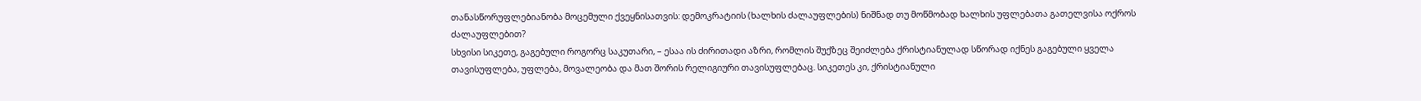თანასწორუფლებიანობა მოცემული ქვეყნისათვის: დემოკრატიის (ხალხის ძალაუფლების) ნიშნად თუ მოწმობად ხალხის უფლებათა გათელვისა ოქროს ძალაუფლებით?
სხვისი სიკეთე, გაგებული როგორც საკუთარი, – ესაა ის ძირითადი აზრი, რომლის შუქზეც შეიძლება ქრისტიანულად სწორად იქნეს გაგებული ყველა თავისუფლება, უფლება, მოვალეობა და მათ შორის რელიგიური თავისუფლებაც. სიკეთეს კი, ქრისტიანული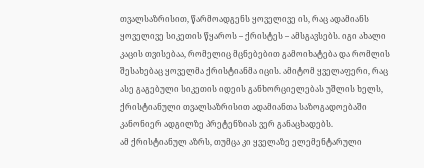თვალსაზრისით, წარმოადგენს ყოველივე ის, რაც ადამიანს ყოველივე სიკეთის წყაროს – ქრისტეს – ამსგავსებს. იგი ახალი კაცის თვისებაა, რომელიც მცნებებით გამოიხატება და რომლის შესახებაც ყოველმა ქრისტიანმა იცის. ამიტომ ყველაფერი, რაც ასე გაგებული სიკეთის იდეის განხორციელებას უშლის ხელს, ქრისტიანული თვალსაზრისით ადამიანთა საზოგადოებაში კანონიერ ადგილზე პრეტენზიას ვერ განაცხადებს.
ამ ქრისტიანულ აზრს, თუმცა კი ყველაზე ელემენტარული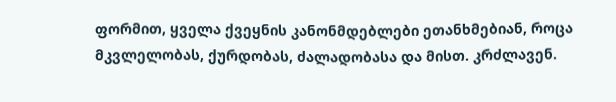ფორმით, ყველა ქვეყნის კანონმდებლები ეთანხმებიან, როცა მკვლელობას, ქურდობას, ძალადობასა და მისთ. კრძლავენ.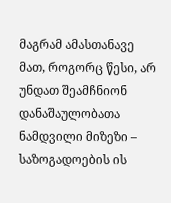მაგრამ ამასთანავე მათ, როგორც წესი, არ უნდათ შეამჩნიონ დანაშაულობათა ნამდვილი მიზეზი – საზოგადოების ის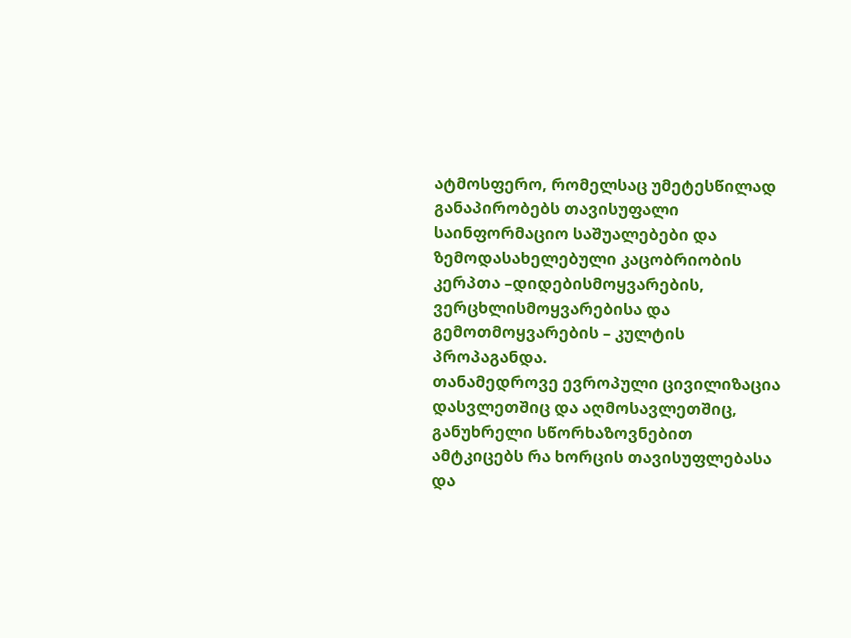ატმოსფერო, რომელსაც უმეტესწილად განაპირობებს თავისუფალი საინფორმაციო საშუალებები და ზემოდასახელებული კაცობრიობის კერპთა –დიდებისმოყვარების, ვერცხლისმოყვარებისა და გემოთმოყვარების – კულტის პროპაგანდა.
თანამედროვე ევროპული ცივილიზაცია დასვლეთშიც და აღმოსავლეთშიც, განუხრელი სწორხაზოვნებით ამტკიცებს რა ხორცის თავისუფლებასა და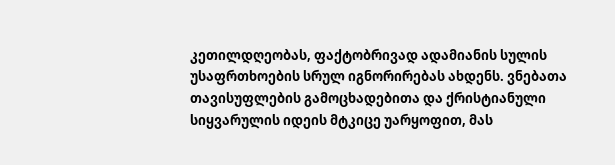კეთილდღეობას, ფაქტობრივად ადამიანის სულის უსაფრთხოების სრულ იგნორირებას ახდენს. ვნებათა თავისუფლების გამოცხადებითა და ქრისტიანული სიყვარულის იდეის მტკიცე უარყოფით, მას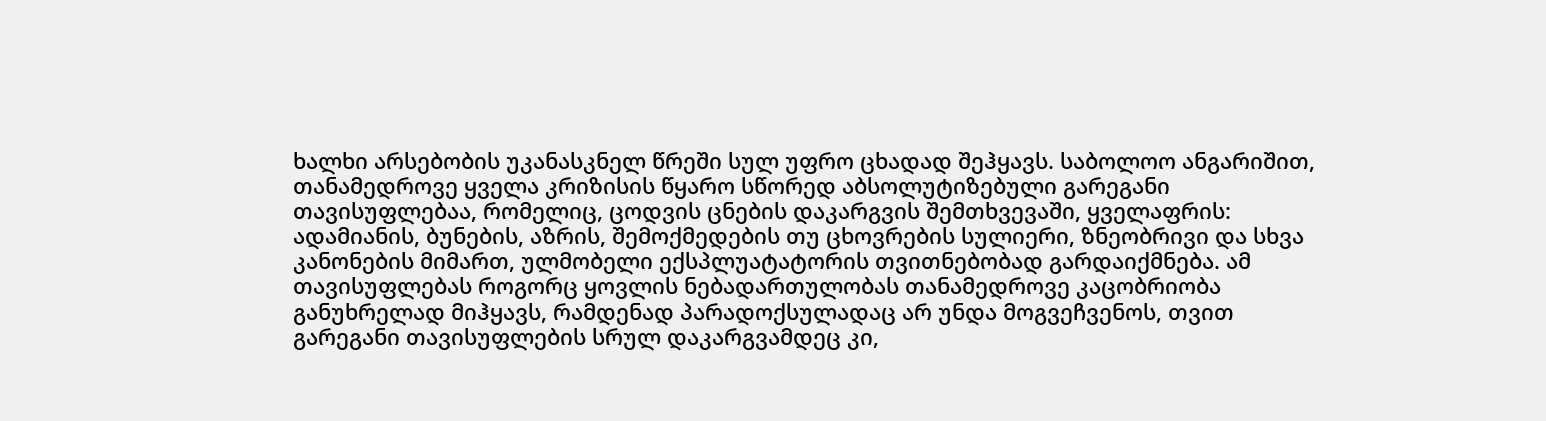ხალხი არსებობის უკანასკნელ წრეში სულ უფრო ცხადად შეჰყავს. საბოლოო ანგარიშით, თანამედროვე ყველა კრიზისის წყარო სწორედ აბსოლუტიზებული გარეგანი თავისუფლებაა, რომელიც, ცოდვის ცნების დაკარგვის შემთხვევაში, ყველაფრის: ადამიანის, ბუნების, აზრის, შემოქმედების თუ ცხოვრების სულიერი, ზნეობრივი და სხვა კანონების მიმართ, ულმობელი ექსპლუატატორის თვითნებობად გარდაიქმნება. ამ თავისუფლებას როგორც ყოვლის ნებადართულობას თანამედროვე კაცობრიობა განუხრელად მიჰყავს, რამდენად პარადოქსულადაც არ უნდა მოგვეჩვენოს, თვით გარეგანი თავისუფლების სრულ დაკარგვამდეც კი,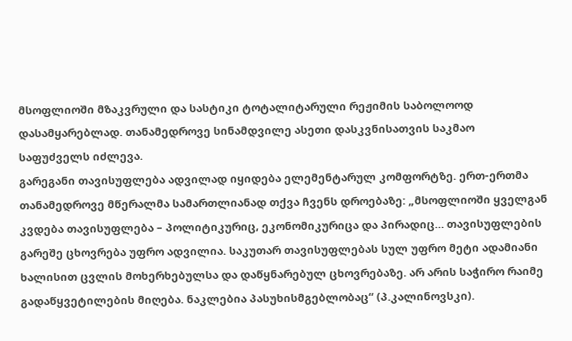მსოფლიოში მზაკვრული და სასტიკი ტოტალიტარული რეჟიმის საბოლოოდ დასამყარებლად. თანამედროვე სინამდვილე ასეთი დასკვნისათვის საკმაო საფუძველს იძლევა.
გარეგანი თავისუფლება ადვილად იყიდება ელემენტარულ კომფორტზე. ერთ-ერთმა თანამედროვე მწერალმა სამართლიანად თქვა ჩვენს დროებაზე: „მსოფლიოში ყველგან კვდება თავისუფლება – პოლიტიკურიც, ეკონომიკურიცა და პირადიც… თავისუფლების გარეშე ცხოვრება უფრო ადვილია. საკუთარ თავისუფლებას სულ უფრო მეტი ადამიანი ხალისით ცვლის მოხერხებულსა და დაწყნარებულ ცხოვრებაზე. არ არის საჭირო რაიმე გადაწყვეტილების მიღება. ნაკლებია პასუხისმგებლობაც“ (პ.კალინოვსკი).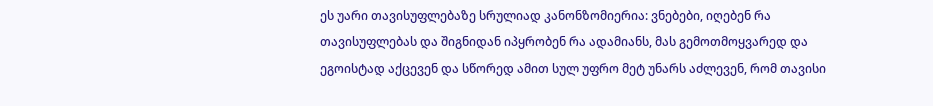ეს უარი თავისუფლებაზე სრულიად კანონზომიერია: ვნებები, იღებენ რა თავისუფლებას და შიგნიდან იპყრობენ რა ადამიანს, მას გემოთმოყვარედ და ეგოისტად აქცევენ და სწორედ ამით სულ უფრო მეტ უნარს აძლევენ, რომ თავისი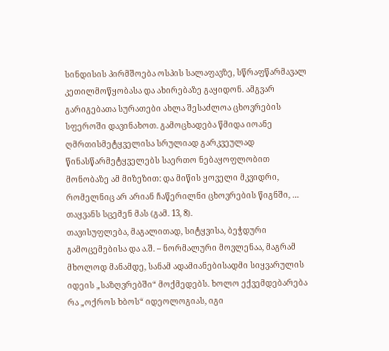სინდისის პირმშოება ოსპის სალაფავზე, სწრაფწარმავალ კეთილმოწყობასა და ახირებაზე გაყიდონ. ამგვარ გარიგებათა სურათები ახლა შესაძლოა ცხოვრების სფეროში დავინახოთ. გამოცხადება წმიდა იოანე ღმრთისმეტყველისა სრულიად გარკვეულად წინასწარმეტყველებს საერთო ნებაყოფლობით მონობაზე ამ მიზეზით: და მიწის ყოველი მკვიდრი, რომელნიც არ არიან ჩაწერილნი ცხოვრების წიგნში, … თაყვანს სცემენ მას (გამ. 13, 8).
თავისუფლება, მაგალითად, სიტყვისა, ბეჭდური გამოცემებისა და ა.შ. – ნორმალური მოვლენაა, მაგრამ მხოლოდ მანამდე, სანამ ადამიანებისადმი სიყვარულის იდეის „საზღვრებში“ მოქმედებს. ხოლო ექვემდებარება რა „ოქროს ხბოს“ იდეოლოგიას, იგი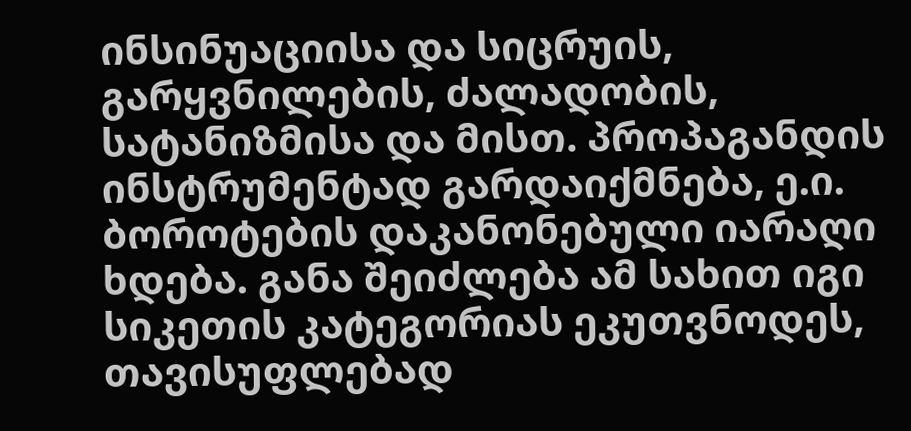ინსინუაციისა და სიცრუის, გარყვნილების, ძალადობის, სატანიზმისა და მისთ. პროპაგანდის ინსტრუმენტად გარდაიქმნება, ე.ი. ბოროტების დაკანონებული იარაღი ხდება. განა შეიძლება ამ სახით იგი სიკეთის კატეგორიას ეკუთვნოდეს, თავისუფლებად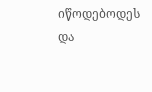იწოდებოდეს და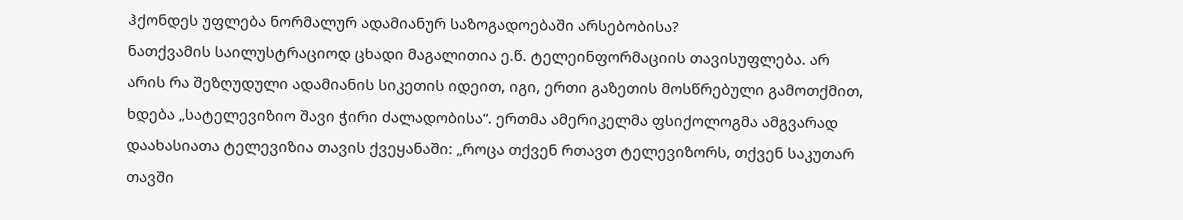ჰქონდეს უფლება ნორმალურ ადამიანურ საზოგადოებაში არსებობისა?
ნათქვამის საილუსტრაციოდ ცხადი მაგალითია ე.წ. ტელეინფორმაციის თავისუფლება. არ არის რა შეზღუდული ადამიანის სიკეთის იდეით, იგი, ერთი გაზეთის მოსწრებული გამოთქმით, ხდება „სატელევიზიო შავი ჭირი ძალადობისა“. ერთმა ამერიკელმა ფსიქოლოგმა ამგვარად დაახასიათა ტელევიზია თავის ქვეყანაში: „როცა თქვენ რთავთ ტელევიზორს, თქვენ საკუთარ თავში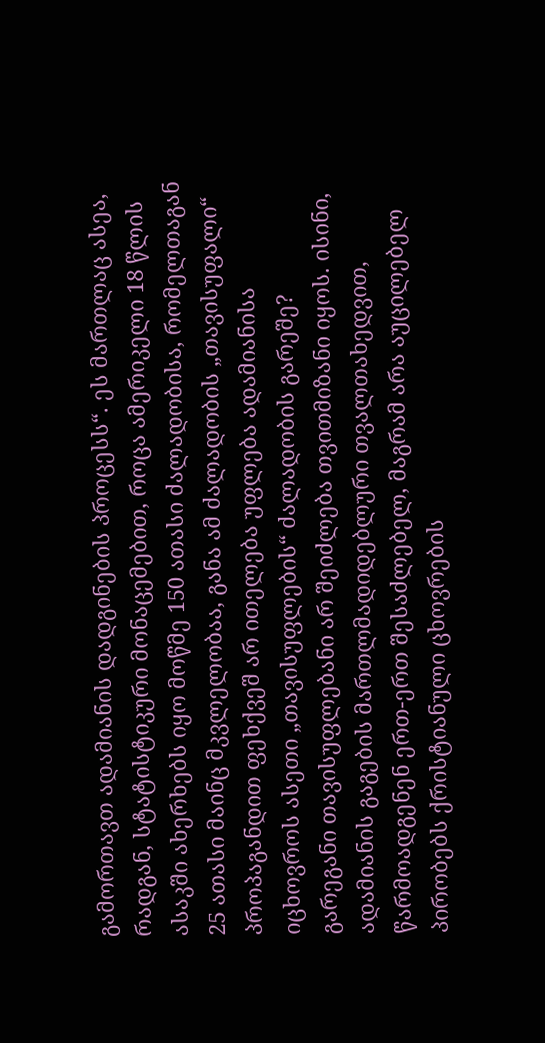გამორთავთ ადამიანის დადგინების პროცესს“. ეს მართლაც ასეა, რადგან, სტატისტიკური მონაცემებით, როცა ამერიკელი 18 წლის ასაკში ახერხებს იყო მოწმე 150 ათასი ძალადობისა, რომელთაგან 25 ათასი მაინც მკვლელობაა, განა ამ ძალადობის „თავისუფალი“ პროპაგანდით ფეხქვეშ არ ითელება უფლება ადამიანისა იცხოვროს ასეთი „თავისუფლების“ ძალადობის გარეშე?
გარეგანი თავისუფლებანი არ შეიძლება თვითმიზანი იყოს. ისინი, ადამიანის გაგების მართლმადიდებლური თვალთახედვით, წარმოადგენენ ერთ-ერთ შესაძლებელ, მაგრამ არა აუცილებელ პირობებს ქრისტიანული ცხოვრების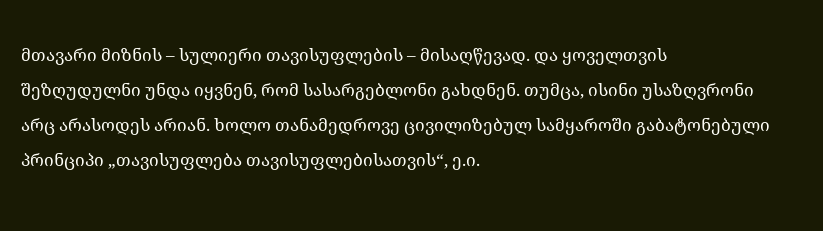მთავარი მიზნის – სულიერი თავისუფლების – მისაღწევად. და ყოველთვის შეზღუდულნი უნდა იყვნენ, რომ სასარგებლონი გახდნენ. თუმცა, ისინი უსაზღვრონი არც არასოდეს არიან. ხოლო თანამედროვე ცივილიზებულ სამყაროში გაბატონებული პრინციპი „თავისუფლება თავისუფლებისათვის“, ე.ი.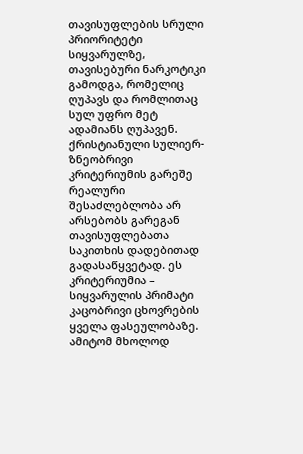თავისუფლების სრული პრიორიტეტი სიყვარულზე, თავისებური ნარკოტიკი გამოდგა, რომელიც ღუპავს და რომლითაც სულ უფრო მეტ ადამიანს ღუპავენ. ქრისტიანული სულიერ-ზნეობრივი კრიტერიუმის გარეშე რეალური შესაძლებლობა არ არსებობს გარეგან თავისუფლებათა საკითხის დადებითად გადასაწყვეტად. ეს კრიტერიუმია – სიყვარულის პრიმატი კაცობრივი ცხოვრების ყველა ფასეულობაზე. ამიტომ მხოლოდ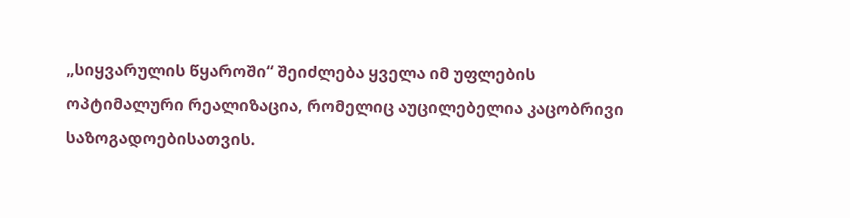„სიყვარულის წყაროში“ შეიძლება ყველა იმ უფლების ოპტიმალური რეალიზაცია, რომელიც აუცილებელია კაცობრივი საზოგადოებისათვის.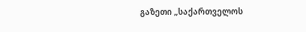გაზეთი „საქართველოს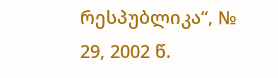რესპუბლიკა“, № 29, 2002 წ.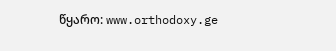წყარო: www.orthodoxy.ge